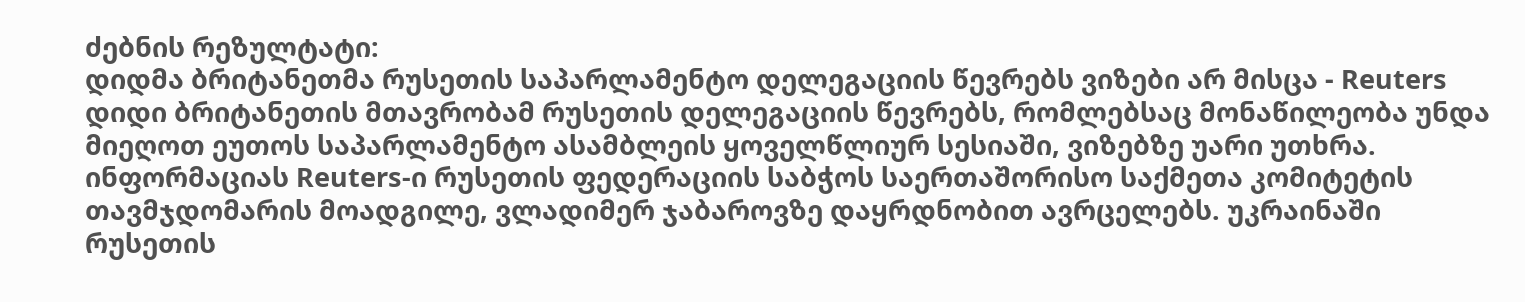ძებნის რეზულტატი:
დიდმა ბრიტანეთმა რუსეთის საპარლამენტო დელეგაციის წევრებს ვიზები არ მისცა - Reuters
დიდი ბრიტანეთის მთავრობამ რუსეთის დელეგაციის წევრებს, რომლებსაც მონაწილეობა უნდა მიეღოთ ეუთოს საპარლამენტო ასამბლეის ყოველწლიურ სესიაში, ვიზებზე უარი უთხრა. ინფორმაციას Reuters-ი რუსეთის ფედერაციის საბჭოს საერთაშორისო საქმეთა კომიტეტის თავმჯდომარის მოადგილე, ვლადიმერ ჯაბაროვზე დაყრდნობით ავრცელებს. უკრაინაში რუსეთის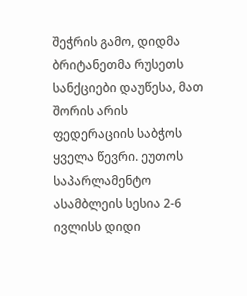შეჭრის გამო, დიდმა ბრიტანეთმა რუსეთს სანქციები დაუწესა, მათ შორის არის ფედერაციის საბჭოს ყველა წევრი. ეუთოს საპარლამენტო ასამბლეის სესია 2-6 ივლისს დიდი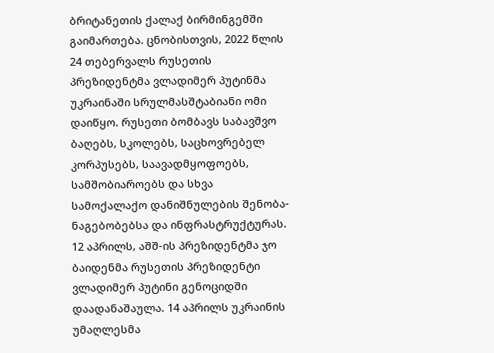ბრიტანეთის ქალაქ ბირმინგემში გაიმართება. ცნობისთვის, 2022 წლის 24 თებერვალს რუსეთის პრეზიდენტმა ვლადიმერ პუტინმა უკრაინაში სრულმასშტაბიანი ომი დაიწყო. რუსეთი ბომბავს საბავშვო ბაღებს, სკოლებს, საცხოვრებელ კორპუსებს, საავადმყოფოებს, სამშობიაროებს და სხვა სამოქალაქო დანიშნულების შენობა-ნაგებობებსა და ინფრასტრუქტურას. 12 აპრილს, აშშ-ის პრეზიდენტმა ჯო ბაიდენმა რუსეთის პრეზიდენტი ვლადიმერ პუტინი გენოციდში დაადანაშაულა. 14 აპრილს უკრაინის უმაღლესმა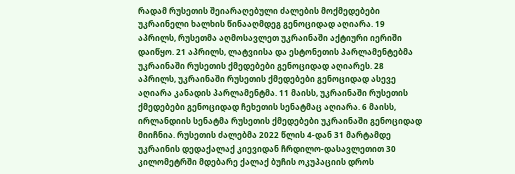რადამ რუსეთის შეიარაღებული ძალების მოქმედებები უკრაინელი ხალხის წინააღმდეგ გენოციდად აღიარა. 19 აპრილს, რუსეთმა აღმოსავლეთ უკრაინაში აქტიური იერიში დაიწყო. 21 აპრილს, ლატვიისა და ესტონეთის პარლამენტებმა უკრაინაში რუსეთის ქმედებები გენოციდად აღიარეს. 28 აპრილს, უკრაინაში რუსეთის ქმედებები გენოციდად ასევე აღიარა კანადის პარლამენტმა. 11 მაისს, უკრაინაში რუსეთის ქმედებები გენოციდად ჩეხეთის სენატმაც აღიარა. 6 მაისს, ირლანდიის სენატმა რუსეთის ქმედებები უკრაინაში გენოციდად მიიჩნია. რუსეთის ძალებმა 2022 წლის 4-დან 31 მარტამდე უკრაინის დედაქალაქ კიევიდან ჩრდილო-დასავლეთით 30 კილომეტრში მდებარე ქალაქ ბუჩის ოკუპაციის დროს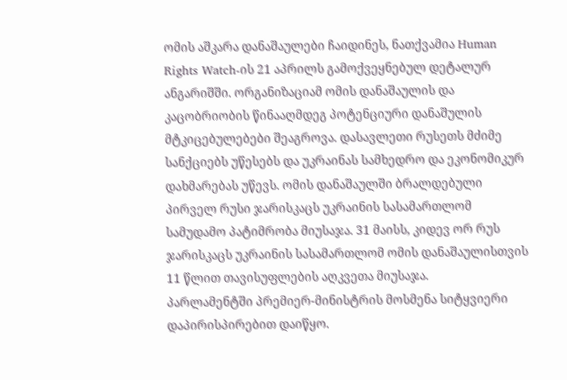ომის აშკარა დანაშაულები ჩაიდინეს, ნათქვამია Human Rights Watch-ის 21 აპრილს გამოქვეყნებულ დეტალურ ანგარიშში. ორგანიზაციამ ომის დანაშაულის და კაცობრიობის წინააღმდეგ პოტენციური დანაშულის მტკიცებულებები შეაგროვა. დასავლეთი რუსეთს მძიმე სანქციებს უწესებს და უკრაინას სამხედრო და ეკონომიკურ დახმარებას უწევს. ომის დანაშაულში ბრალდებული პირველ რუსი ჯარისკაცს უკრაინის სასამართლომ სამუდამო პატიმრობა მიუსაჯა. 31 მაისს, კიდევ ორ რუს ჯარისკაცს უკრაინის სასამართლომ ომის დანაშაულისთვის 11 წლით თავისუფლების აღკვეთა მიუსაჯა.
პარლამენტში პრემიერ-მინისტრის მოსმენა სიტყვიერი დაპირისპირებით დაიწყო.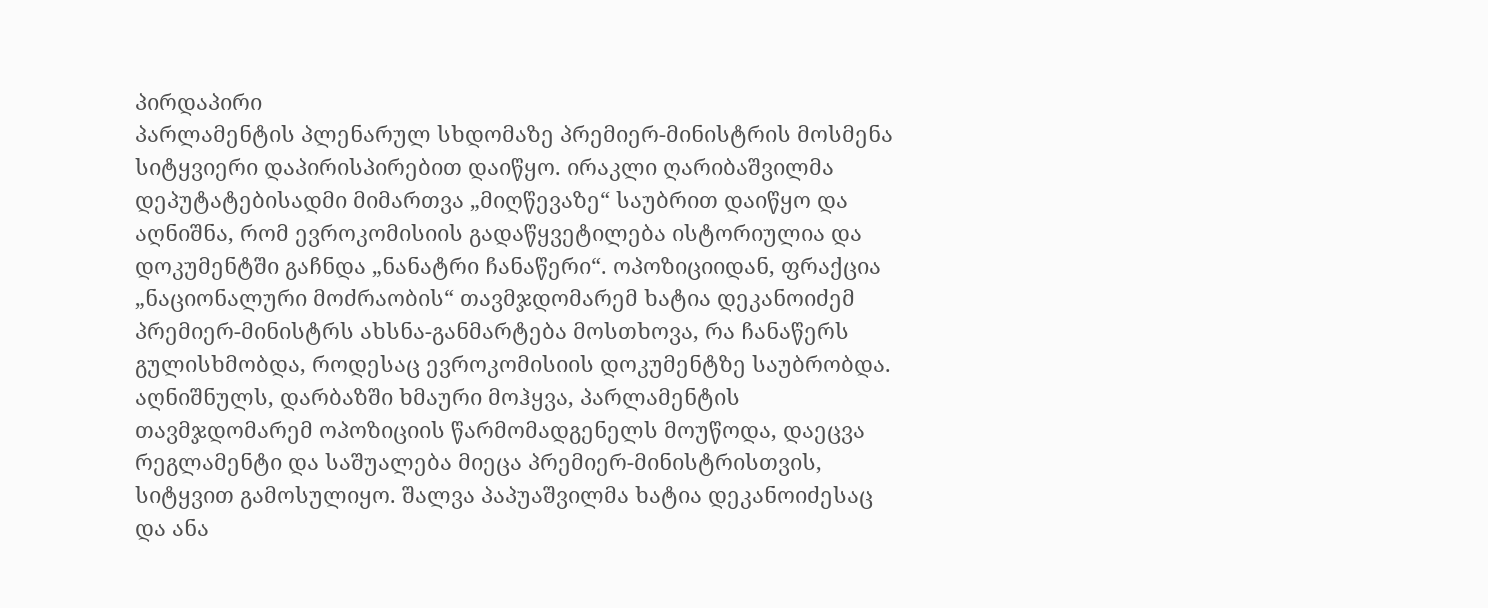პირდაპირი
პარლამენტის პლენარულ სხდომაზე პრემიერ-მინისტრის მოსმენა სიტყვიერი დაპირისპირებით დაიწყო. ირაკლი ღარიბაშვილმა დეპუტატებისადმი მიმართვა „მიღწევაზე“ საუბრით დაიწყო და აღნიშნა, რომ ევროკომისიის გადაწყვეტილება ისტორიულია და დოკუმენტში გაჩნდა „ნანატრი ჩანაწერი“. ოპოზიციიდან, ფრაქცია „ნაციონალური მოძრაობის“ თავმჯდომარემ ხატია დეკანოიძემ პრემიერ-მინისტრს ახსნა-განმარტება მოსთხოვა, რა ჩანაწერს გულისხმობდა, როდესაც ევროკომისიის დოკუმენტზე საუბრობდა. აღნიშნულს, დარბაზში ხმაური მოჰყვა, პარლამენტის თავმჯდომარემ ოპოზიციის წარმომადგენელს მოუწოდა, დაეცვა რეგლამენტი და საშუალება მიეცა პრემიერ-მინისტრისთვის, სიტყვით გამოსულიყო. შალვა პაპუაშვილმა ხატია დეკანოიძესაც და ანა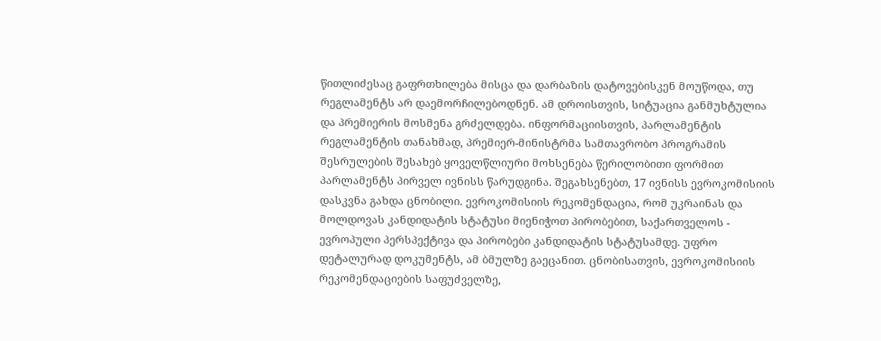წითლიძესაც გაფრთხილება მისცა და დარბაზის დატოვებისკენ მოუწოდა, თუ რეგლამენტს არ დაემორჩილებოდნენ. ამ დროისთვის, სიტუაცია განმუხტულია და პრემიერის მოსმენა გრძელდება. ინფორმაციისთვის, პარლამენტის რეგლამენტის თანახმად, პრემიერ-მინისტრმა სამთავრობო პროგრამის შესრულების შესახებ ყოველწლიური მოხსენება წერილობითი ფორმით პარლამენტს პირველ ივნისს წარუდგინა. შეგახსენებთ, 17 ივნისს ევროკომისიის დასკვნა გახდა ცნობილი. ევროკომისიის რეკომენდაცია, რომ უკრაინას და მოლდოვას კანდიდატის სტატუსი მიენიჭოთ პირობებით, საქართველოს - ევროპული პერსპექტივა და პირობები კანდიდატის სტატუსამდე. უფრო დეტალურად დოკუმენტს, ამ ბმულზე გაეცანით. ცნობისათვის, ევროკომისიის რეკომენდაციების საფუძველზე,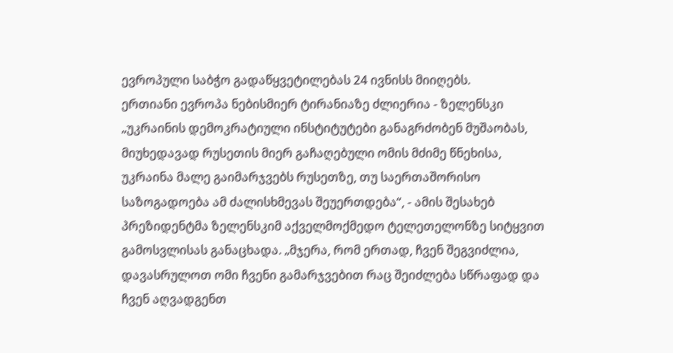ევროპული საბჭო გადაწყვეტილებას 24 ივნისს მიიღებს.
ერთიანი ევროპა ნებისმიერ ტირანიაზე ძლიერია - ზელენსკი
„უკრაინის დემოკრატიული ინსტიტუტები განაგრძობენ მუშაობას, მიუხედავად რუსეთის მიერ გაჩაღებული ომის მძიმე წნეხისა, უკრაინა მალე გაიმარჯვებს რუსეთზე, თუ საერთაშორისო საზოგადოება ამ ძალისხმევას შეუერთდება“, - ამის შესახებ პრეზიდენტმა ზელენსკიმ აქველმოქმედო ტელეთელონზე სიტყვით გამოსვლისას განაცხადა. „მჯერა, რომ ერთად, ჩვენ შეგვიძლია, დავასრულოთ ომი ჩვენი გამარჯვებით რაც შეიძლება სწრაფად და ჩვენ აღვადგენთ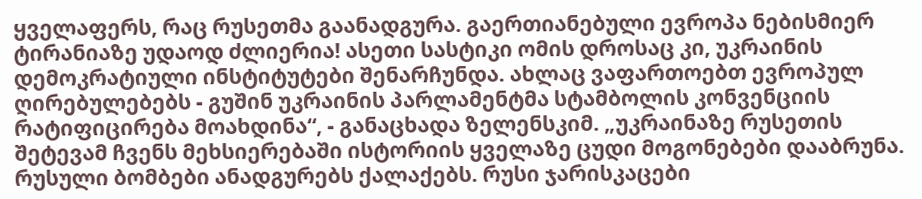ყველაფერს, რაც რუსეთმა გაანადგურა. გაერთიანებული ევროპა ნებისმიერ ტირანიაზე უდაოდ ძლიერია! ასეთი სასტიკი ომის დროსაც კი, უკრაინის დემოკრატიული ინსტიტუტები შენარჩუნდა. ახლაც ვაფართოებთ ევროპულ ღირებულებებს - გუშინ უკრაინის პარლამენტმა სტამბოლის კონვენციის რატიფიცირება მოახდინა“, - განაცხადა ზელენსკიმ. „უკრაინაზე რუსეთის შეტევამ ჩვენს მეხსიერებაში ისტორიის ყველაზე ცუდი მოგონებები დააბრუნა. რუსული ბომბები ანადგურებს ქალაქებს. რუსი ჯარისკაცები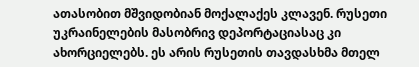ათასობით მშვიდობიან მოქალაქეს კლავენ. რუსეთი უკრაინელების მასობრივ დეპორტაციასაც კი ახორციელებს. ეს არის რუსეთის თავდასხმა მთელ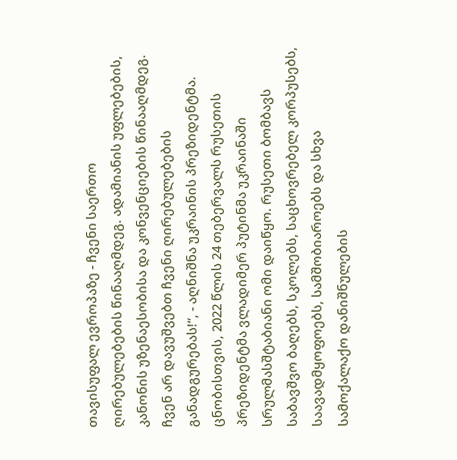თავისუფალ ევროპაზე - ჩვენი საერთო ღირებულებების წინააღმდეგ. ადამიანის უფლებების, კანონის უზენაესობისა და კონვენციების წინააღმდეგ. ჩვენ არ დავუშვებთ ჩვენი ღირებულებების განადგურებას!“, - აღნიშნა უკრაინის პრეზიდენტმა. ცნობისთვის, 2022 წლის 24 თებერვალს რუსეთის პრეზიდენტმა ვლადიმერ პუტინმა უკრაინაში სრულმასშტაბიანი ომი დაიწყო. რუსეთი ბომბავს საბავშვო ბაღებს, სკოლებს, საცხოვრებელ კორპუსებს, საავადმყოფოებს, სამშობიაროებს და სხვა სამოქალაქო დანიშნულების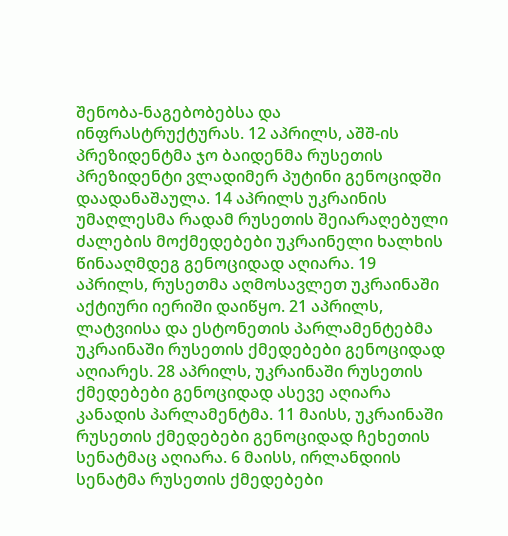შენობა-ნაგებობებსა და ინფრასტრუქტურას. 12 აპრილს, აშშ-ის პრეზიდენტმა ჯო ბაიდენმა რუსეთის პრეზიდენტი ვლადიმერ პუტინი გენოციდში დაადანაშაულა. 14 აპრილს უკრაინის უმაღლესმა რადამ რუსეთის შეიარაღებული ძალების მოქმედებები უკრაინელი ხალხის წინააღმდეგ გენოციდად აღიარა. 19 აპრილს, რუსეთმა აღმოსავლეთ უკრაინაში აქტიური იერიში დაიწყო. 21 აპრილს, ლატვიისა და ესტონეთის პარლამენტებმა უკრაინაში რუსეთის ქმედებები გენოციდად აღიარეს. 28 აპრილს, უკრაინაში რუსეთის ქმედებები გენოციდად ასევე აღიარა კანადის პარლამენტმა. 11 მაისს, უკრაინაში რუსეთის ქმედებები გენოციდად ჩეხეთის სენატმაც აღიარა. 6 მაისს, ირლანდიის სენატმა რუსეთის ქმედებები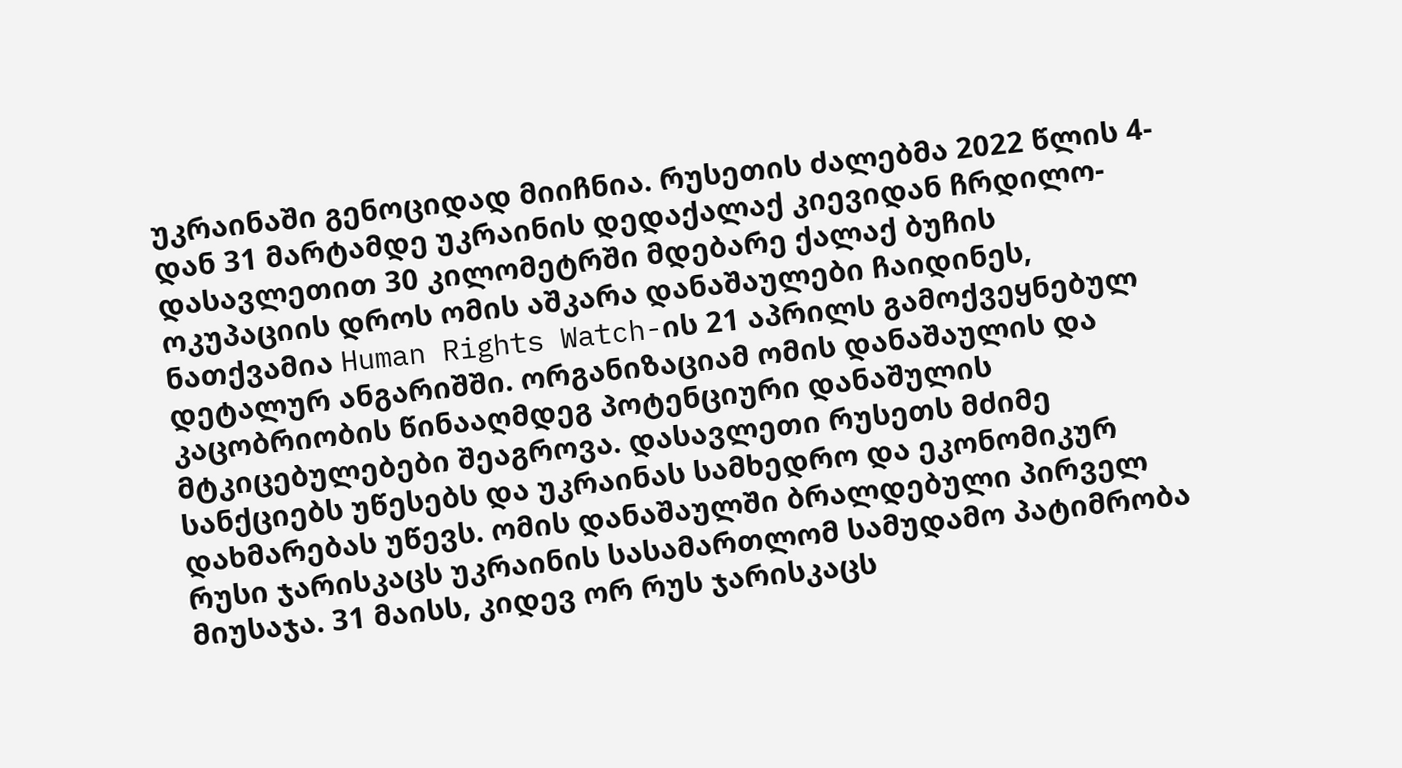უკრაინაში გენოციდად მიიჩნია. რუსეთის ძალებმა 2022 წლის 4-დან 31 მარტამდე უკრაინის დედაქალაქ კიევიდან ჩრდილო-დასავლეთით 30 კილომეტრში მდებარე ქალაქ ბუჩის ოკუპაციის დროს ომის აშკარა დანაშაულები ჩაიდინეს, ნათქვამია Human Rights Watch-ის 21 აპრილს გამოქვეყნებულ დეტალურ ანგარიშში. ორგანიზაციამ ომის დანაშაულის და კაცობრიობის წინააღმდეგ პოტენციური დანაშულის მტკიცებულებები შეაგროვა. დასავლეთი რუსეთს მძიმე სანქციებს უწესებს და უკრაინას სამხედრო და ეკონომიკურ დახმარებას უწევს. ომის დანაშაულში ბრალდებული პირველ რუსი ჯარისკაცს უკრაინის სასამართლომ სამუდამო პატიმრობა მიუსაჯა. 31 მაისს, კიდევ ორ რუს ჯარისკაცს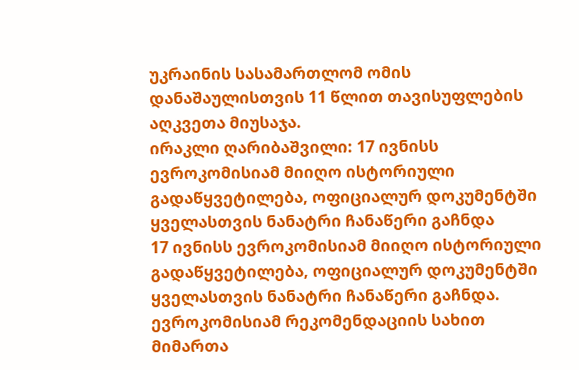უკრაინის სასამართლომ ომის დანაშაულისთვის 11 წლით თავისუფლების აღკვეთა მიუსაჯა.
ირაკლი ღარიბაშვილი: 17 ივნისს ევროკომისიამ მიიღო ისტორიული გადაწყვეტილება, ოფიციალურ დოკუმენტში ყველასთვის ნანატრი ჩანაწერი გაჩნდა
17 ივნისს ევროკომისიამ მიიღო ისტორიული გადაწყვეტილება, ოფიციალურ დოკუმენტში ყველასთვის ნანატრი ჩანაწერი გაჩნდა. ევროკომისიამ რეკომენდაციის სახით მიმართა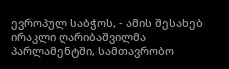ევროპულ საბჭოს, - ამის შესახებ ირაკლი ღარიბაშვილმა პარლამენტში, სამთავრობო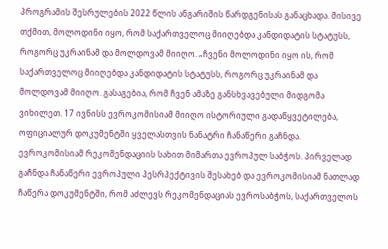პროგრამის შესრულების 2022 წლის ანგარიშის წარდგენისას განაცხადა. მისივე თქმით, მოლოდინი იყო, რომ საქართველოც მიიღებდა კანდიდატის სტატუსს, როგორც უკრაინამ და მოლდოვამ მიიღო. „ჩვენი მოლოდინი იყო ის, რომ საქართველოც მიიღებდა კანდიდატის სტატუსს, როგორც უკრაინამ და მოლდოვამ მიიღო. გასაგებია, რომ ჩვენ ამაზე განსხვავებული მიდგომა ვიხილეთ. 17 ივნისს ევროკომისიამ მიიღო ისტორიული გადაწყვეტილება, ოფიციალურ დოკუმენტში ყველასთვის ნანატრი ჩანაწერი გაჩნდა. ევროკომისიამ რეკომენდაციის სახით მიმართა ევროპულ საბჭოს. პირველად გაჩნდა ჩანაწერი ევროპული პესრპექტივის შესახებ და ევროკომისიამ ნათლად ჩაწერა დოკუმენტში, რომ აძლევს რეკომენდაციას ევროსაბჭოს, საქართველოს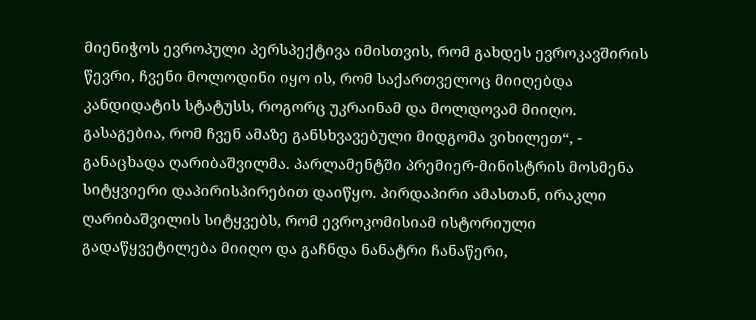მიენიჭოს ევროპული პერსპექტივა იმისთვის, რომ გახდეს ევროკავშირის წევრი, ჩვენი მოლოდინი იყო ის, რომ საქართველოც მიიღებდა კანდიდატის სტატუსს, როგორც უკრაინამ და მოლდოვამ მიიღო. გასაგებია, რომ ჩვენ ამაზე განსხვავებული მიდგომა ვიხილეთ“, - განაცხადა ღარიბაშვილმა. პარლამენტში პრემიერ-მინისტრის მოსმენა სიტყვიერი დაპირისპირებით დაიწყო. პირდაპირი ამასთან, ირაკლი ღარიბაშვილის სიტყვებს, რომ ევროკომისიამ ისტორიული გადაწყვეტილება მიიღო და გაჩნდა ნანატრი ჩანაწერი,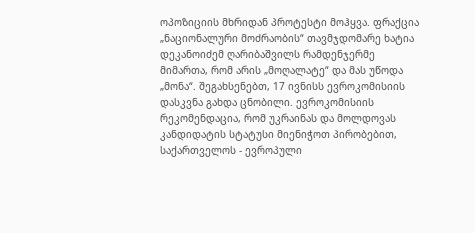ოპოზიციის მხრიდან პროტესტი მოჰყვა. ფრაქცია „ნაციონალური მოძრაობის“ თავმჯდომარე ხატია დეკანოიძემ ღარიბაშვილს რამდენჯერმე მიმართა, რომ არის „მოღალატე“ და მას უწოდა „მონა“. შეგახსენებთ, 17 ივნისს ევროკომისიის დასკვნა გახდა ცნობილი. ევროკომისიის რეკომენდაცია, რომ უკრაინას და მოლდოვას კანდიდატის სტატუსი მიენიჭოთ პირობებით, საქართველოს - ევროპული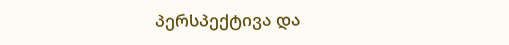პერსპექტივა და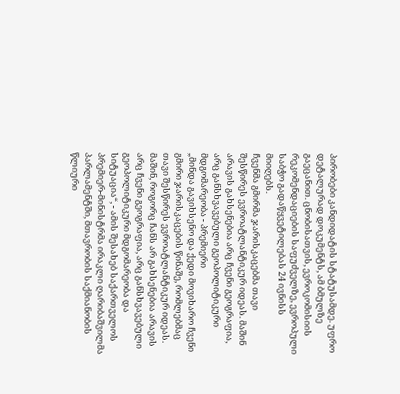პირობები კანდიდატის სტატუსამდე. უფრო დეტალურად დოკუმენტს, ამ ბმულზე გაეცანით. ცნობისათვის, ევროკომისიის რეკომენდაციების საფუძველზე, ევროპული საბჭო გადაწყვეტილებას 24 ივნისს მიიღებს.
ჩვენმა გმირმა ჯარისკაცებმა თავი შესწირეს ევროატლანტიკურ იდეას. მაშინ არავის გახსენებია არც ჩვენი გეოგრაფია, არც განსხვავებული გეოპოლიტიკური მდგომარეობა - პრემიერი
„მინდა გავიხსენო და ქედი მოვიხარო ჩვენი გმირი ჯარისკაცების წინაშე, რომლებმაც თავი შესწირეს ევროატლანტიკურ იდეას. მაშინ, როგორც ჩანს არ გახსენებია არავის არც ჩვენი გეოგრაფია, არც განსხვავებული გეოპოლიტიკური მდგომარეობა და სიტუაცია“, - ამის შესახებ საქართველოს პრემიერ-მინისტრმა ირაკლი ღარიბაშვილმა პარლამენტში, მთავრობის საქმიანობის წლიური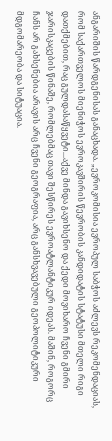ანგარიშის წარდგენისას განაცხადა. „ევროკომისია ევროპულ საბჭოს აძლევს რეკომენდაციას, რომ საქართველოს მიენიჭოს ევროკავშირის წევრობის კანდიდატის სტატუსი მთელი რიგი დათქმებით, რაც გულდასაწყვეტი...აქვე მინდა გავიხსენო და ქედი მოვიხარო ჩვენი გმირი ჯარისკაცების წინაშე, რომლებმაც თავი შესწირეს ევროატლანტიკურ იდეას. მაშინ, როგორც ჩანს არ გახსენებია არავის არც ჩვენი გეოგრაფია, არც განსხვავებული გეოპოლიტიკური მდგომარეობა და სიტუაცია.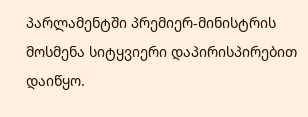პარლამენტში პრემიერ-მინისტრის მოსმენა სიტყვიერი დაპირისპირებით დაიწყო.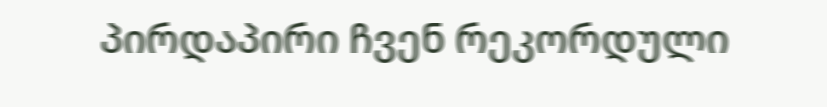პირდაპირი ჩვენ რეკორდული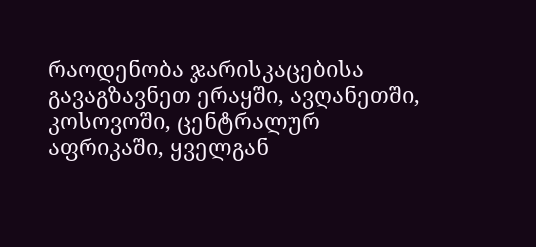რაოდენობა ჯარისკაცებისა გავაგზავნეთ ერაყში, ავღანეთში, კოსოვოში, ცენტრალურ აფრიკაში, ყველგან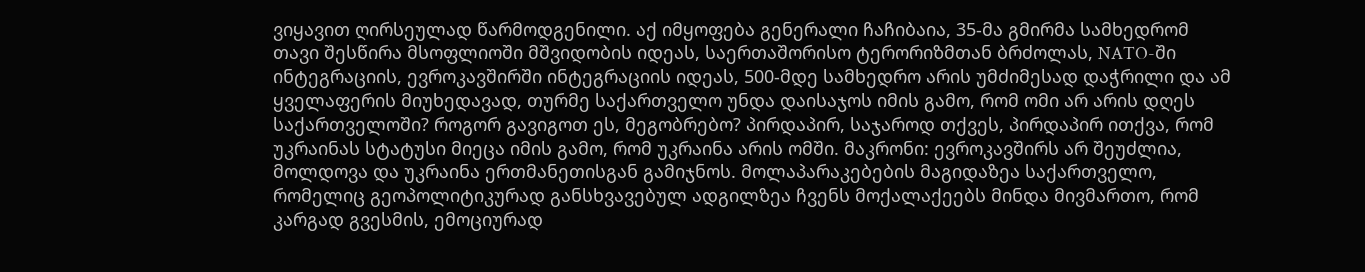ვიყავით ღირსეულად წარმოდგენილი. აქ იმყოფება გენერალი ჩაჩიბაია, 35-მა გმირმა სამხედრომ თავი შესწირა მსოფლიოში მშვიდობის იდეას, საერთაშორისო ტერორიზმთან ბრძოლას, NATO-ში ინტეგრაციის, ევროკავშირში ინტეგრაციის იდეას, 500-მდე სამხედრო არის უმძიმესად დაჭრილი და ამ ყველაფერის მიუხედავად, თურმე საქართველო უნდა დაისაჯოს იმის გამო, რომ ომი არ არის დღეს საქართველოში? როგორ გავიგოთ ეს, მეგობრებო? პირდაპირ, საჯაროდ თქვეს, პირდაპირ ითქვა, რომ უკრაინას სტატუსი მიეცა იმის გამო, რომ უკრაინა არის ომში. მაკრონი: ევროკავშირს არ შეუძლია, მოლდოვა და უკრაინა ერთმანეთისგან გამიჯნოს. მოლაპარაკებების მაგიდაზეა საქართველო, რომელიც გეოპოლიტიკურად განსხვავებულ ადგილზეა ჩვენს მოქალაქეებს მინდა მივმართო, რომ კარგად გვესმის, ემოციურად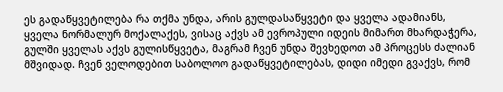ეს გადაწყვეტილება რა თქმა უნდა, არის გულდასაწყვეტი და ყველა ადამიანს, ყველა ნორმალურ მოქალაქეს, ვისაც აქვს ამ ევროპული იდეის მიმართ მხარდაჭერა, გულში ყველას აქვს გულისწყვეტა, მაგრამ ჩვენ უნდა შევხედოთ ამ პროცესს ძალიან მშვიდად. ჩვენ ველოდებით საბოლოო გადაწყვეტილებას, დიდი იმედი გვაქვს, რომ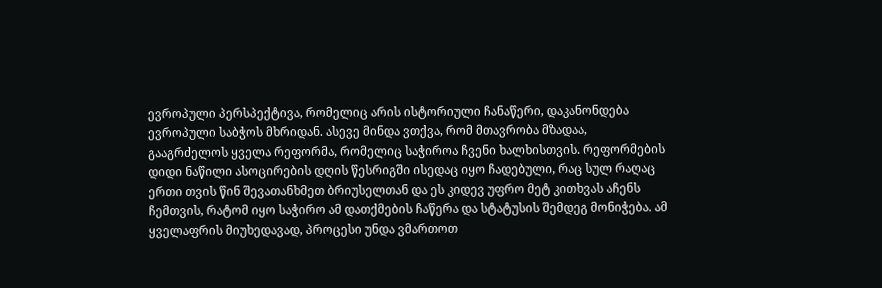ევროპული პერსპექტივა, რომელიც არის ისტორიული ჩანაწერი, დაკანონდება ევროპული საბჭოს მხრიდან. ასევე მინდა ვთქვა, რომ მთავრობა მზადაა, გააგრძელოს ყველა რეფორმა, რომელიც საჭიროა ჩვენი ხალხისთვის. რეფორმების დიდი ნაწილი ასოცირების დღის წესრიგში ისედაც იყო ჩადებული, რაც სულ რაღაც ერთი თვის წინ შევათანხმეთ ბრიუსელთან და ეს კიდევ უფრო მეტ კითხვას აჩენს ჩემთვის, რატომ იყო საჭირო ამ დათქმების ჩაწერა და სტატუსის შემდეგ მონიჭება. ამ ყველაფრის მიუხედავად, პროცესი უნდა ვმართოთ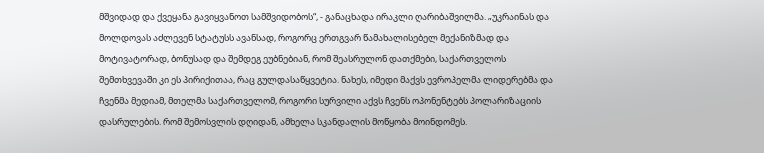მშვიდად და ქვეყანა გავიყვანოთ სამშვიდობოს“, - განაცხადა ირაკლი ღარიბაშვილმა. „უკრაინას და მოლდოვას აძლევენ სტატუსს ავანსად, როგორც ერთგვარ წამახალისებელ მექანიზმად და მოტივატორად, ბონუსად და შემდეგ ეუბნებიან, რომ შეასრულონ დათქმები, საქართველოს შემთხვევაში კი ეს პირიქითაა, რაც გულდასაწყვეტია. ნახეს, იმედი მაქვს ევროპელმა ლიდერებმა და ჩვენმა მედიამ, მთელმა საქართველომ, როგორი სურვილი აქვს ჩვენს ოპონენტებს პოლარიზაციის დასრულების. რომ შემოსვლის დღიდან, ამხელა სკანდალის მოწყობა მოინდომეს.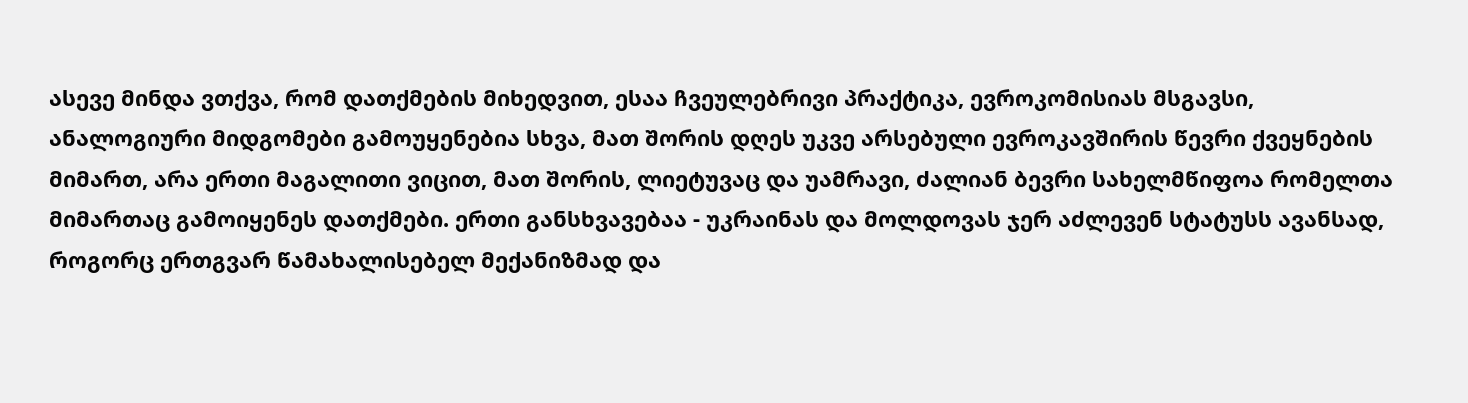ასევე მინდა ვთქვა, რომ დათქმების მიხედვით, ესაა ჩვეულებრივი პრაქტიკა, ევროკომისიას მსგავსი, ანალოგიური მიდგომები გამოუყენებია სხვა, მათ შორის დღეს უკვე არსებული ევროკავშირის წევრი ქვეყნების მიმართ, არა ერთი მაგალითი ვიცით, მათ შორის, ლიეტუვაც და უამრავი, ძალიან ბევრი სახელმწიფოა რომელთა მიმართაც გამოიყენეს დათქმები. ერთი განსხვავებაა - უკრაინას და მოლდოვას ჯერ აძლევენ სტატუსს ავანსად, როგორც ერთგვარ წამახალისებელ მექანიზმად და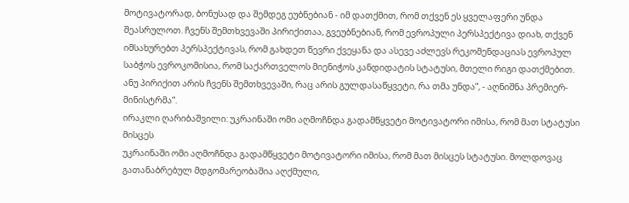მოტივატორად, ბონუსად და შემდეგ ეუბნებიან - იმ დათქმით, რომ თქვენ ეს ყველაფერი უნდა შეასრულოთ. ჩვენს შემთხვევაში პირიქითაა, გვეუბნებიან, რომ ევროპული პერსპექტივა დიახ, თქვენ იმსახურებთ პერსპექტივას, რომ გახდეთ წევრი ქვეყანა და ასევე აძლევს რეკომენდაციას ევროპულ საბჭოს ევროკომისია, რომ საქართველოს მიენიჭოს კანდიდატის სტატუსი, მთელი რიგი დათქმებით. ანუ პირიქით არის ჩვენს შემთხვევაში, რაც არის გულდასაწყვეტი, რა თმა უნდა“, - აღნიშნა პრემიერ-მინისტრმა“.
ირაკლი ღარიბაშვილი: უკრაინაში ომი აღმოჩნდა გადამწყვეტი მოტივატორი იმისა, რომ მათ სტატუსი მისცეს
უკრაინაში ომი აღმოჩნდა გადამწყვეტი მოტივატორი იმისა, რომ მათ მისცეს სტატუსი. მოლდოვაც გათანაბრებულ მდგომარეობაშია აღქმული,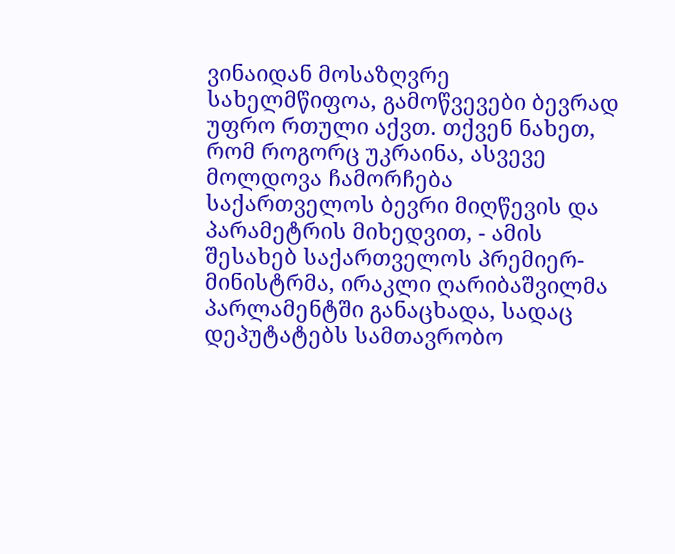ვინაიდან მოსაზღვრე სახელმწიფოა, გამოწვევები ბევრად უფრო რთული აქვთ. თქვენ ნახეთ, რომ როგორც უკრაინა, ასვევე მოლდოვა ჩამორჩება საქართველოს ბევრი მიღწევის და პარამეტრის მიხედვით, - ამის შესახებ საქართველოს პრემიერ-მინისტრმა, ირაკლი ღარიბაშვილმა პარლამენტში განაცხადა, სადაც დეპუტატებს სამთავრობო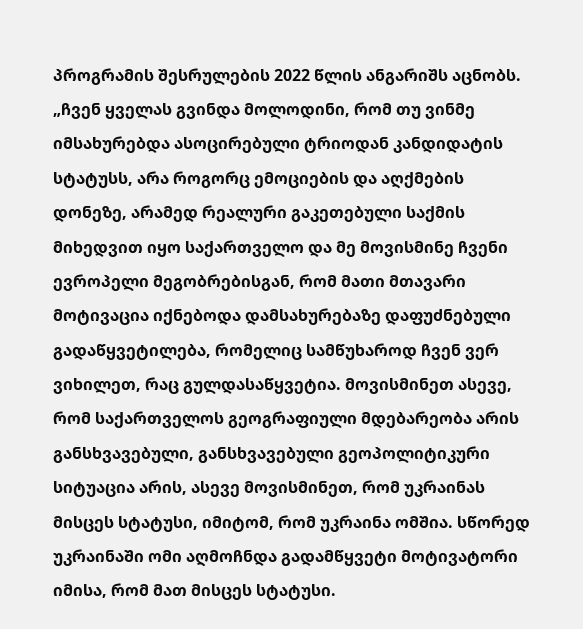პროგრამის შესრულების 2022 წლის ანგარიშს აცნობს. „ჩვენ ყველას გვინდა მოლოდინი, რომ თუ ვინმე იმსახურებდა ასოცირებული ტრიოდან კანდიდატის სტატუსს, არა როგორც ემოციების და აღქმების დონეზე, არამედ რეალური გაკეთებული საქმის მიხედვით იყო საქართველო და მე მოვისმინე ჩვენი ევროპელი მეგობრებისგან, რომ მათი მთავარი მოტივაცია იქნებოდა დამსახურებაზე დაფუძნებული გადაწყვეტილება, რომელიც სამწუხაროდ ჩვენ ვერ ვიხილეთ, რაც გულდასაწყვეტია. მოვისმინეთ ასევე, რომ საქართველოს გეოგრაფიული მდებარეობა არის განსხვავებული, განსხვავებული გეოპოლიტიკური სიტუაცია არის, ასევე მოვისმინეთ, რომ უკრაინას მისცეს სტატუსი, იმიტომ, რომ უკრაინა ომშია. სწორედ უკრაინაში ომი აღმოჩნდა გადამწყვეტი მოტივატორი იმისა, რომ მათ მისცეს სტატუსი.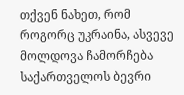თქვენ ნახეთ, რომ როგორც უკრაინა, ასვევე მოლდოვა ჩამორჩება საქართველოს ბევრი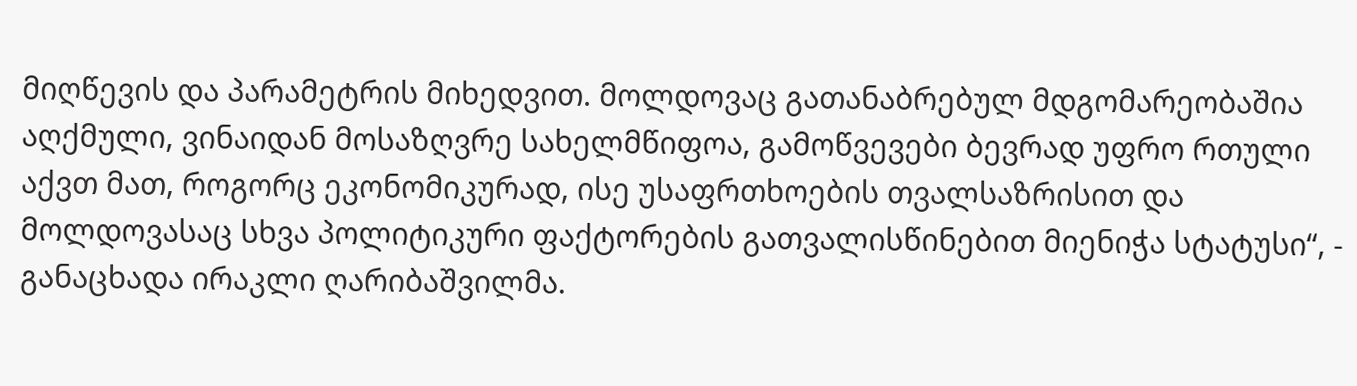მიღწევის და პარამეტრის მიხედვით. მოლდოვაც გათანაბრებულ მდგომარეობაშია აღქმული, ვინაიდან მოსაზღვრე სახელმწიფოა, გამოწვევები ბევრად უფრო რთული აქვთ მათ, როგორც ეკონომიკურად, ისე უსაფრთხოების თვალსაზრისით და მოლდოვასაც სხვა პოლიტიკური ფაქტორების გათვალისწინებით მიენიჭა სტატუსი“, - განაცხადა ირაკლი ღარიბაშვილმა.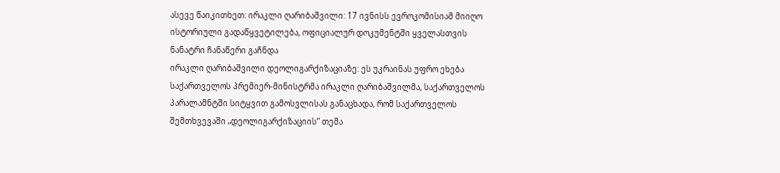ასევე წაიკითხეთ: ირაკლი ღარიბაშვილი: 17 ივნისს ევროკომისიამ მიიღო ისტორიული გადაწყვეტილება, ოფიციალურ დოკუმენტში ყველასთვის ნანატრი ჩანაწერი გაჩნდა
ირაკლი ღარიბაშვილი დეოლიგარქიზაციაზე: ეს უკრაინას უფრო ეხება
საქართველოს პრემიერ-მინისტრმა ირაკლი ღარიბაშვილმა, საქართველოს პარალამნტში სიტყვით გამოსვლისას განაცხადა, რომ საქართველოს შემთხვევაში „დეოლიგარქიზაციის“ თემა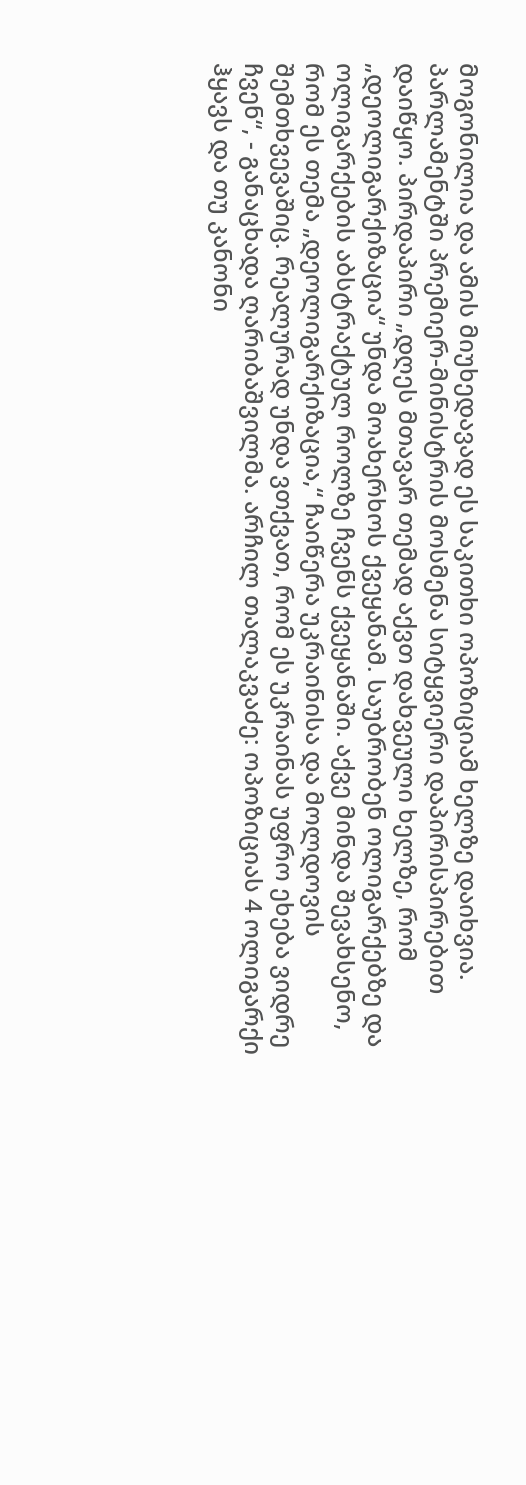მოგონილია და ამის მიუხედავად ეს საკითხი ოპოზიციამ ხელზე დაიხვია. პარლამენტში პრემიერ-მინისტრის მოსმენა სიტყვიერი დაპირისპირებით დაიწყო. პირდაპირი „დღეს მთავარ თემად აქვთ დახვეული ხელზე, რომ „დეოლიგარქიზაცია“ უნდა მოახერხოს ქვეყანამ. საუბრობენ ოლიგარქებზე და ოლიგარქების აბსტრაქტულ როლზე ჩვენს ქვეყანაში. აქვე მინდა შევახსენო, რომ ეს თემა „დეოლიგარქიზაცია,“ ჩაიწერა უკრაინისა და მოლდოვის შემთხვევაშიც. რეალურად უნდა ვთქვათ, რომ ეს უკრაინას უფრო ეხება ვიდრე ჩვენ“, - განაცხადა ღარიბაშვილმა. არჩილ თალაკვაძე: ოპოზიციას 4 ოლიგარქი ჰყავს და თუ კანონი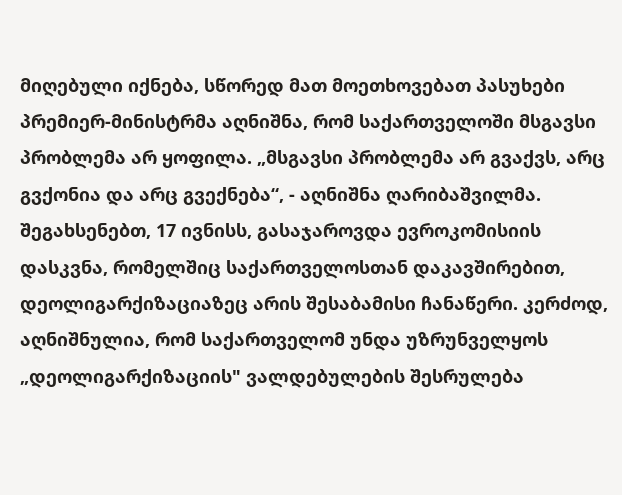მიღებული იქნება, სწორედ მათ მოეთხოვებათ პასუხები პრემიერ-მინისტრმა აღნიშნა, რომ საქართველოში მსგავსი პრობლემა არ ყოფილა. „მსგავსი პრობლემა არ გვაქვს, არც გვქონია და არც გვექნება“, - აღნიშნა ღარიბაშვილმა. შეგახსენებთ, 17 ივნისს, გასაჯაროვდა ევროკომისიის დასკვნა, რომელშიც საქართველოსთან დაკავშირებით, დეოლიგარქიზაციაზეც არის შესაბამისი ჩანაწერი. კერძოდ, აღნიშნულია, რომ საქართველომ უნდა უზრუნველყოს „დეოლიგარქიზაციის" ვალდებულების შესრულება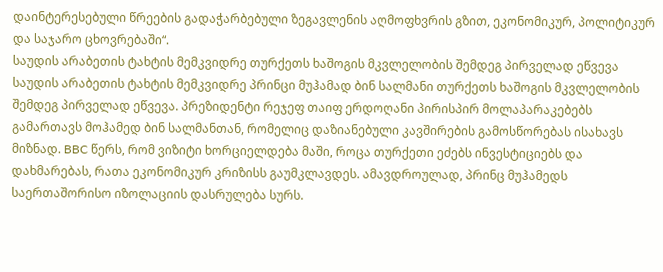დაინტერესებული წრეების გადაჭარბებული ზეგავლენის აღმოფხვრის გზით, ეკონომიკურ, პოლიტიკურ და საჯარო ცხოვრებაში“.
საუდის არაბეთის ტახტის მემკვიდრე თურქეთს ხაშოგის მკვლელობის შემდეგ პირველად ეწვევა
საუდის არაბეთის ტახტის მემკვიდრე პრინცი მუჰამად ბინ სალმანი თურქეთს ხაშოგის მკვლელობის შემდეგ პირველად ეწვევა. პრეზიდენტი რეჯეფ თაიფ ერდოღანი პირისპირ მოლაპარაკებებს გამართავს მოჰამედ ბინ სალმანთან, რომელიც დაზიანებული კავშირების გამოსწორებას ისახავს მიზნად. BBC წერს, რომ ვიზიტი ხორციელდება მაში, როცა თურქეთი ეძებს ინვესტიციებს და დახმარებას, რათა ეკონომიკურ კრიზისს გაუმკლავდეს. ამავდროულად, პრინც მუჰამედს საერთაშორისო იზოლაციის დასრულება სურს.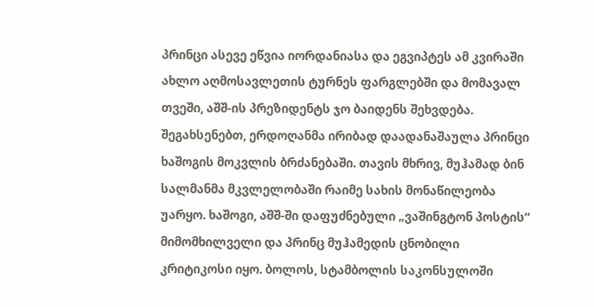პრინცი ასევე ეწვია იორდანიასა და ეგვიპტეს ამ კვირაში ახლო აღმოსავლეთის ტურნეს ფარგლებში და მომავალ თვეში, აშშ-ის პრეზიდენტს ჯო ბაიდენს შეხვდება. შეგახსენებთ, ერდოღანმა ირიბად დაადანაშაულა პრინცი ხაშოგის მოკვლის ბრძანებაში. თავის მხრივ, მუჰამად ბინ სალმანმა მკვლელობაში რაიმე სახის მონაწილეობა უარყო. ხაშოგი, აშშ-ში დაფუძნებული „ვაშინგტონ პოსტის“ მიმომხილველი და პრინც მუჰამედის ცნობილი კრიტიკოსი იყო. ბოლოს, სტამბოლის საკონსულოში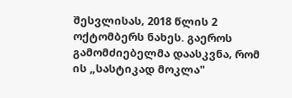შესვლისას, 2018 წლის 2 ოქტომბერს ნახეს. გაეროს გამომძიებელმა დაასკვნა, რომ ის „სასტიკად მოკლა"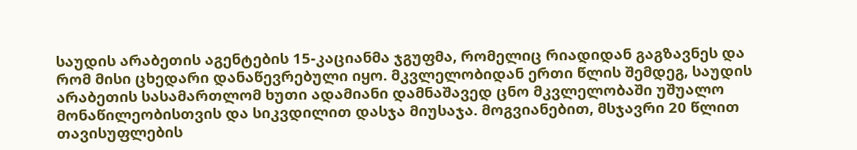საუდის არაბეთის აგენტების 15-კაციანმა ჯგუფმა, რომელიც რიადიდან გაგზავნეს და რომ მისი ცხედარი დანაწევრებული იყო. მკვლელობიდან ერთი წლის შემდეგ, საუდის არაბეთის სასამართლომ ხუთი ადამიანი დამნაშავედ ცნო მკვლელობაში უშუალო მონაწილეობისთვის და სიკვდილით დასჯა მიუსაჯა. მოგვიანებით, მსჯავრი 20 წლით თავისუფლების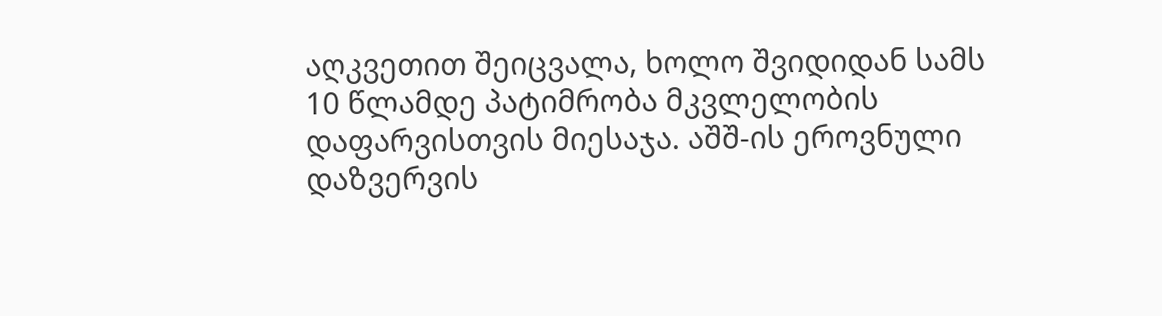აღკვეთით შეიცვალა, ხოლო შვიდიდან სამს 10 წლამდე პატიმრობა მკვლელობის დაფარვისთვის მიესაჯა. აშშ-ის ეროვნული დაზვერვის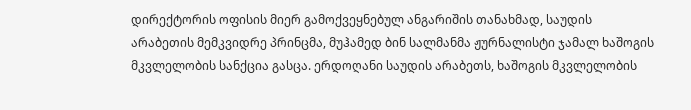დირექტორის ოფისის მიერ გამოქვეყნებულ ანგარიშის თანახმად, საუდის არაბეთის მემკვიდრე პრინცმა, მუჰამედ ბინ სალმანმა ჟურნალისტი ჯამალ ხაშოგის მკვლელობის სანქცია გასცა. ერდოღანი საუდის არაბეთს, ხაშოგის მკვლელობის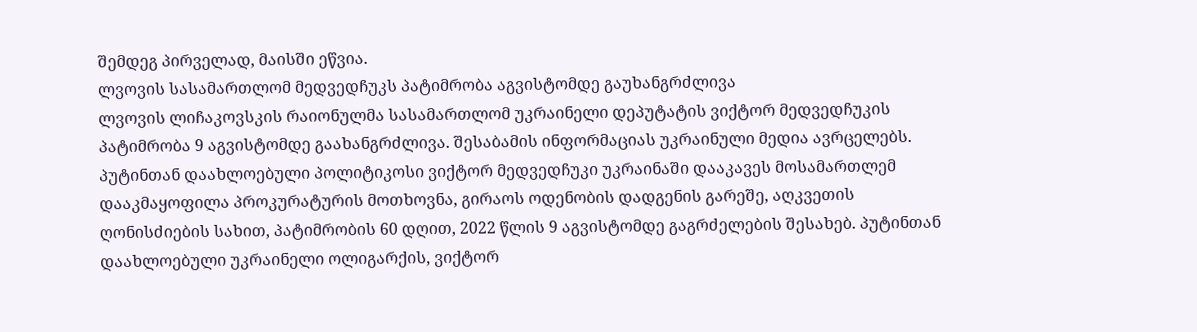შემდეგ პირველად, მაისში ეწვია.
ლვოვის სასამართლომ მედვედჩუკს პატიმრობა აგვისტომდე გაუხანგრძლივა
ლვოვის ლიჩაკოვსკის რაიონულმა სასამართლომ უკრაინელი დეპუტატის ვიქტორ მედვედჩუკის პატიმრობა 9 აგვისტომდე გაახანგრძლივა. შესაბამის ინფორმაციას უკრაინული მედია ავრცელებს. პუტინთან დაახლოებული პოლიტიკოსი ვიქტორ მედვედჩუკი უკრაინაში დააკავეს მოსამართლემ დააკმაყოფილა პროკურატურის მოთხოვნა, გირაოს ოდენობის დადგენის გარეშე, აღკვეთის ღონისძიების სახით, პატიმრობის 60 დღით, 2022 წლის 9 აგვისტომდე გაგრძელების შესახებ. პუტინთან დაახლოებული უკრაინელი ოლიგარქის, ვიქტორ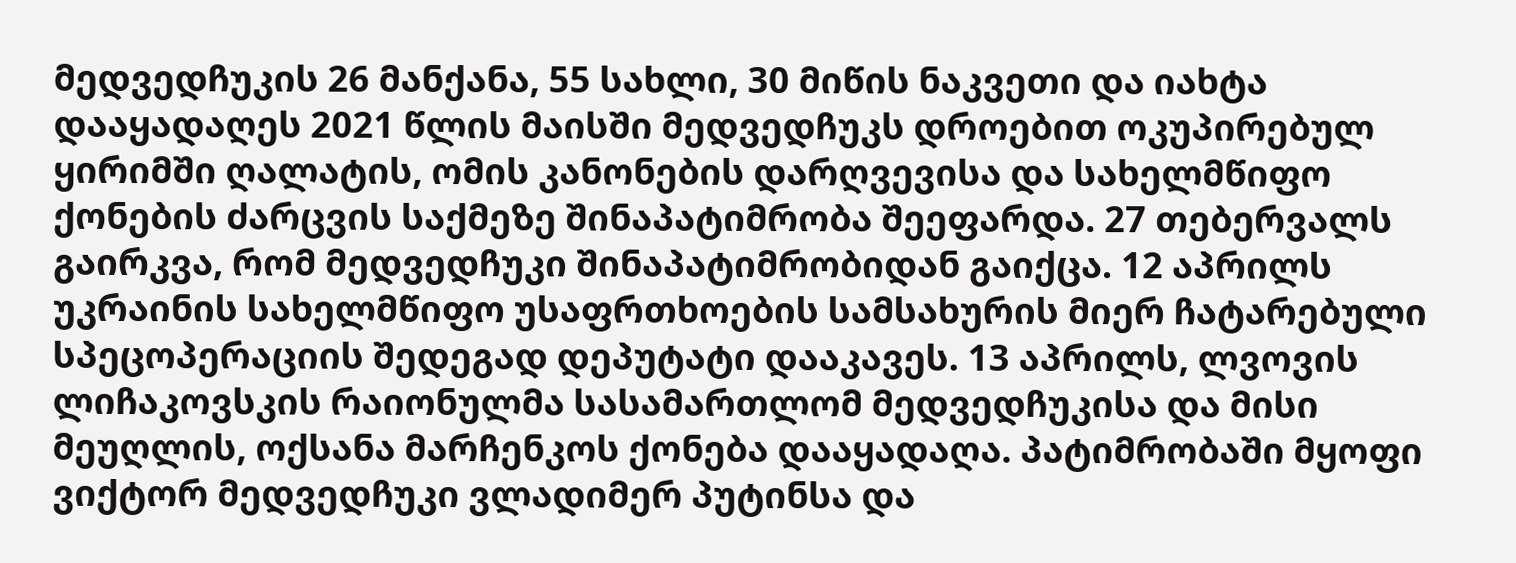მედვედჩუკის 26 მანქანა, 55 სახლი, 30 მიწის ნაკვეთი და იახტა დააყადაღეს 2021 წლის მაისში მედვედჩუკს დროებით ოკუპირებულ ყირიმში ღალატის, ომის კანონების დარღვევისა და სახელმწიფო ქონების ძარცვის საქმეზე შინაპატიმრობა შეეფარდა. 27 თებერვალს გაირკვა, რომ მედვედჩუკი შინაპატიმრობიდან გაიქცა. 12 აპრილს უკრაინის სახელმწიფო უსაფრთხოების სამსახურის მიერ ჩატარებული სპეცოპერაციის შედეგად დეპუტატი დააკავეს. 13 აპრილს, ლვოვის ლიჩაკოვსკის რაიონულმა სასამართლომ მედვედჩუკისა და მისი მეუღლის, ოქსანა მარჩენკოს ქონება დააყადაღა. პატიმრობაში მყოფი ვიქტორ მედვედჩუკი ვლადიმერ პუტინსა და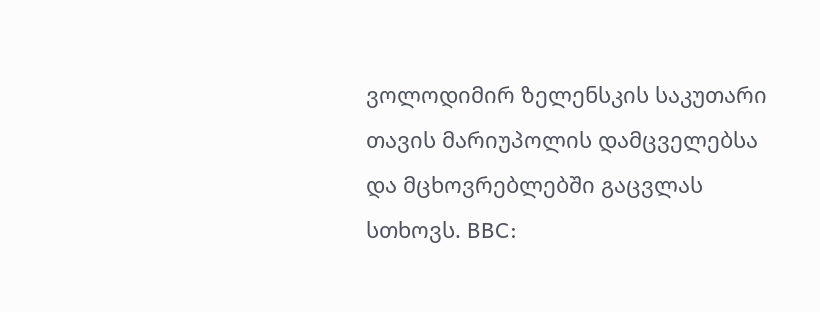ვოლოდიმირ ზელენსკის საკუთარი თავის მარიუპოლის დამცველებსა და მცხოვრებლებში გაცვლას სთხოვს. BBC: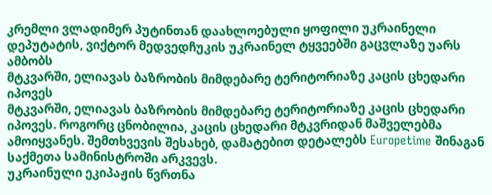კრემლი ვლადიმერ პუტინთან დაახლოებული ყოფილი უკრაინელი დეპუტატის, ვიქტორ მედვედჩუკის უკრაინელ ტყვეებში გაცვლაზე უარს ამბობს
მტკვარში, ელიავას ბაზრობის მიმდებარე ტერიტორიაზე კაცის ცხედარი იპოვეს
მტკვარში, ელიავას ბაზრობის მიმდებარე ტერიტორიაზე კაცის ცხედარი იპოვეს. როგორც ცნობილია, კაცის ცხედარი მტკვრიდან მაშველებმა ამოიყვანეს. შემთხვევის შესახებ, დამატებით დეტალებს Europetime შინაგან საქმეთა სამინისტროში არკვევს.
უკრაინული ეკიპაჟის წვრთნა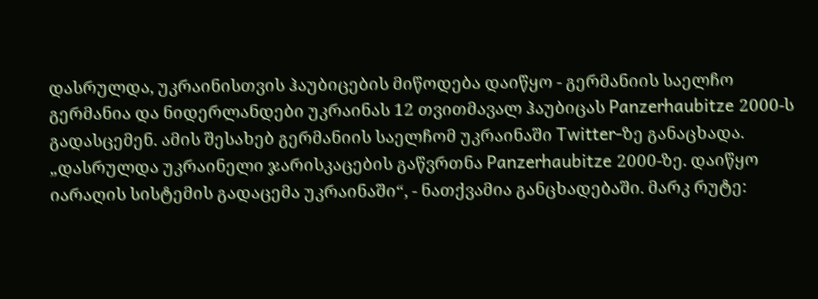დასრულდა, უკრაინისთვის ჰაუბიცების მიწოდება დაიწყო - გერმანიის საელჩო
გერმანია და ნიდერლანდები უკრაინას 12 თვითმავალ ჰაუბიცას Panzerhaubitze 2000-ს გადასცემენ. ამის შესახებ გერმანიის საელჩომ უკრაინაში Twitter-ზე განაცხადა. „დასრულდა უკრაინელი ჯარისკაცების გაწვრთნა Panzerhaubitze 2000-ზე. დაიწყო იარაღის სისტემის გადაცემა უკრაინაში“, - ნათქვამია განცხადებაში. მარკ რუტე: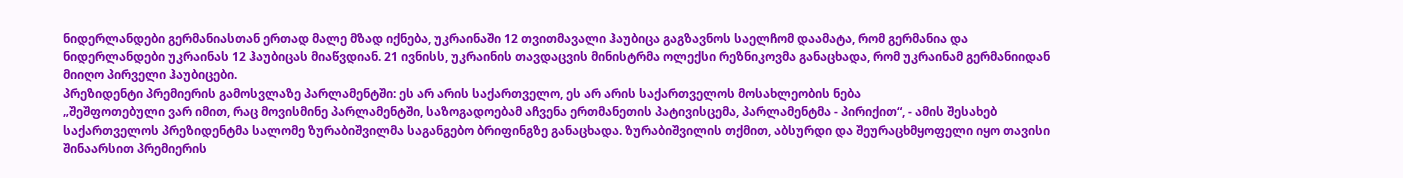ნიდერლანდები გერმანიასთან ერთად მალე მზად იქნება, უკრაინაში 12 თვითმავალი ჰაუბიცა გაგზავნოს საელჩომ დაამატა, რომ გერმანია და ნიდერლანდები უკრაინას 12 ჰაუბიცას მიაწვდიან. 21 ივნისს, უკრაინის თავდაცვის მინისტრმა ოლექსი რეზნიკოვმა განაცხადა, რომ უკრაინამ გერმანიიდან მიიღო პირველი ჰაუბიცები.
პრეზიდენტი პრემიერის გამოსვლაზე პარლამენტში: ეს არ არის საქართველო, ეს არ არის საქართველოს მოსახლეობის ნება
„შეშფოთებული ვარ იმით, რაც მოვისმინე პარლამენტში, საზოგადოებამ აჩვენა ერთმანეთის პატივისცემა, პარლამენტმა - პირიქით“, - ამის შესახებ საქართველოს პრეზიდენტმა სალომე ზურაბიშვილმა საგანგებო ბრიფინგზე განაცხადა. ზურაბიშვილის თქმით, აბსურდი და შეურაცხმყოფელი იყო თავისი შინაარსით პრემიერის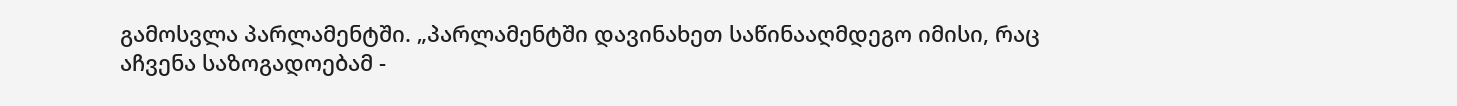გამოსვლა პარლამენტში. „პარლამენტში დავინახეთ საწინააღმდეგო იმისი, რაც აჩვენა საზოგადოებამ -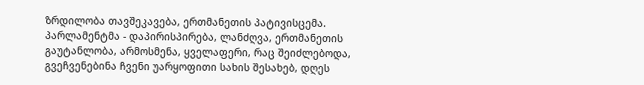ზრდილობა თავშეკავება, ერთმანეთის პატივისცემა. პარლამენტმა - დაპირისპირება, ლანძღვა, ერთმანეთის გაუტანლობა, არმოსმენა, ყველაფერი, რაც შეიძლებოდა, გვეჩვენებინა ჩვენი უარყოფითი სახის შესახებ, დღეს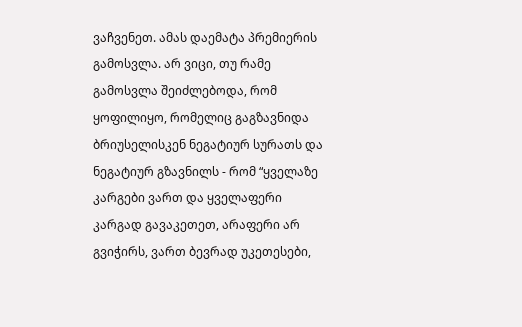ვაჩვენეთ. ამას დაემატა პრემიერის გამოსვლა. არ ვიცი, თუ რამე გამოსვლა შეიძლებოდა, რომ ყოფილიყო, რომელიც გაგზავნიდა ბრიუსელისკენ ნეგატიურ სურათს და ნეგატიურ გზავნილს - რომ “ყველაზე კარგები ვართ და ყველაფერი კარგად გავაკეთეთ, არაფერი არ გვიჭირს, ვართ ბევრად უკეთესები,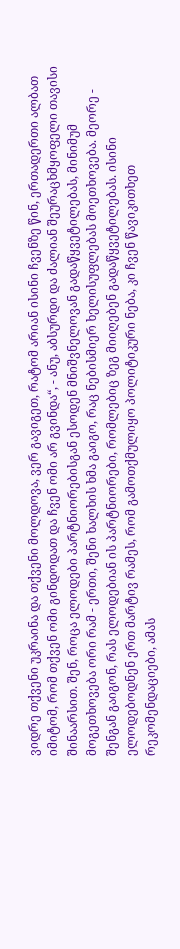ვიდრე თქვენი უკრაინა და თქვენი მოლდოვა, ვერ გავიგეთ, რატომ არიან ისინი ჩვენზე წინ, ერთადერთი ალბათ იმიტომ, რომ თქვენ ომი გინდოდათ და ჩვენ ომი არ გვინდა“, - ანუ, აბსურდი და ძალიან შეურაცხმყოფელი თავისი შინაარსით. შენ, როცა ელოდები პარტნიორებისგან ესოდენ მნიშვნელოვან გადაწყვეტილებას, მინიმუმ მოგეთხოვება ორი რამ - ერთი, შენი ხალხის ხმა გაიგო, რაც ნებისმიერ ხელისუფლებას მოეთხოვება. მეორე - შენგან გაიგონ, რას ელოდებიან ის პარტნიორები, რომლებიც ზეგ მიიღებენ გადაწყვეტილებას. ისინი ელოდებოდნენ ერთ მარტივ რამეს, რომ გამოთქმულიყო პოლიტიკური ნება, კი ჩვენ წავიკითხეთ რეკომენდაციები, ამას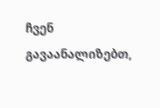ჩვენ გავაანალიზებთ,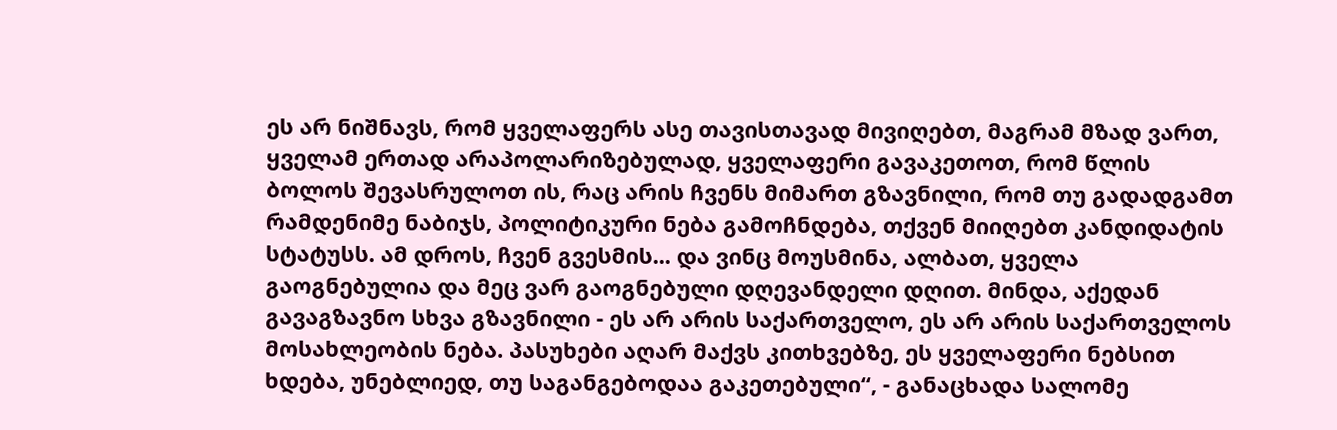ეს არ ნიშნავს, რომ ყველაფერს ასე თავისთავად მივიღებთ, მაგრამ მზად ვართ, ყველამ ერთად არაპოლარიზებულად, ყველაფერი გავაკეთოთ, რომ წლის ბოლოს შევასრულოთ ის, რაც არის ჩვენს მიმართ გზავნილი, რომ თუ გადადგამთ რამდენიმე ნაბიჯს, პოლიტიკური ნება გამოჩნდება, თქვენ მიიღებთ კანდიდატის სტატუსს. ამ დროს, ჩვენ გვესმის... და ვინც მოუსმინა, ალბათ, ყველა გაოგნებულია და მეც ვარ გაოგნებული დღევანდელი დღით. მინდა, აქედან გავაგზავნო სხვა გზავნილი - ეს არ არის საქართველო, ეს არ არის საქართველოს მოსახლეობის ნება. პასუხები აღარ მაქვს კითხვებზე, ეს ყველაფერი ნებსით ხდება, უნებლიედ, თუ საგანგებოდაა გაკეთებული“, - განაცხადა სალომე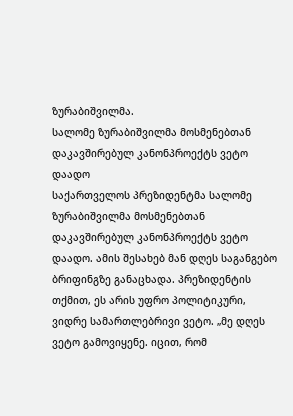ზურაბიშვილმა.
სალომე ზურაბიშვილმა მოსმენებთან დაკავშირებულ კანონპროექტს ვეტო დაადო
საქართველოს პრეზიდენტმა სალომე ზურაბიშვილმა მოსმენებთან დაკავშირებულ კანონპროექტს ვეტო დაადო. ამის შესახებ მან დღეს საგანგებო ბრიფინგზე განაცხადა. პრეზიდენტის თქმით, ეს არის უფრო პოლიტიკური, ვიდრე სამართლებრივი ვეტო. „მე დღეს ვეტო გამოვიყენე. იცით, რომ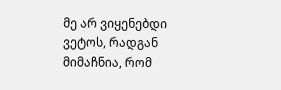მე არ ვიყენებდი ვეტოს, რადგან მიმაჩნია, რომ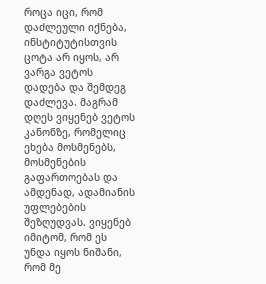როცა იცი, რომ დაძლეული იქნება, ინსტიტუტისთვის ცოტა არ იყოს, არ ვარგა ვეტოს დადება და შემდეგ დაძლევა. მაგრამ დღეს ვიყენებ ვეტოს კანონზე, რომელიც ეხება მოსმენებს, მოსმენების გაფართოებას და ამდენად, ადამიანის უფლებების შეზღუდვას. ვიყენებ იმიტომ, რომ ეს უნდა იყოს ნიშანი, რომ მე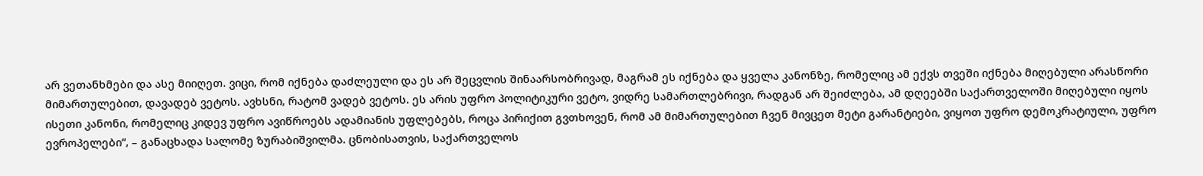არ ვეთანხმები და ასე მიიღეთ. ვიცი, რომ იქნება დაძლეული და ეს არ შეცვლის შინაარსობრივად, მაგრამ ეს იქნება და ყველა კანონზე, რომელიც ამ ექვს თვეში იქნება მიღებული არასწორი მიმართულებით, დავადებ ვეტოს. ავხსნი, რატომ ვადებ ვეტოს. ეს არის უფრო პოლიტიკური ვეტო, ვიდრე სამართლებრივი, რადგან არ შეიძლება, ამ დღეებში საქართველოში მიღებული იყოს ისეთი კანონი, რომელიც კიდევ უფრო ავიწროებს ადამიანის უფლებებს, როცა პირიქით გვთხოვენ, რომ ამ მიმართულებით ჩვენ მივცეთ მეტი გარანტიები, ვიყოთ უფრო დემოკრატიული, უფრო ევროპელები“, – განაცხადა სალომე ზურაბიშვილმა. ცნობისათვის, საქართველოს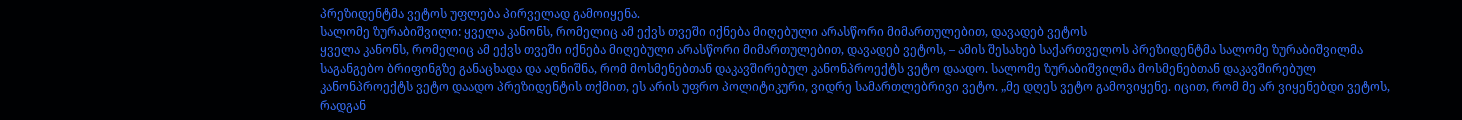პრეზიდენტმა ვეტოს უფლება პირველად გამოიყენა.
სალომე ზურაბიშვილი: ყველა კანონს, რომელიც ამ ექვს თვეში იქნება მიღებული არასწორი მიმართულებით, დავადებ ვეტოს
ყველა კანონს, რომელიც ამ ექვს თვეში იქნება მიღებული არასწორი მიმართულებით, დავადებ ვეტოს, – ამის შესახებ საქართველოს პრეზიდენტმა სალომე ზურაბიშვილმა საგანგებო ბრიფინგზე განაცხადა და აღნიშნა, რომ მოსმენებთან დაკავშირებულ კანონპროექტს ვეტო დაადო. სალომე ზურაბიშვილმა მოსმენებთან დაკავშირებულ კანონპროექტს ვეტო დაადო პრეზიდენტის თქმით, ეს არის უფრო პოლიტიკური, ვიდრე სამართლებრივი ვეტო. „მე დღეს ვეტო გამოვიყენე. იცით, რომ მე არ ვიყენებდი ვეტოს, რადგან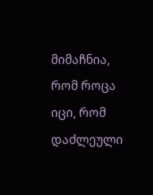მიმაჩნია, რომ როცა იცი, რომ დაძლეული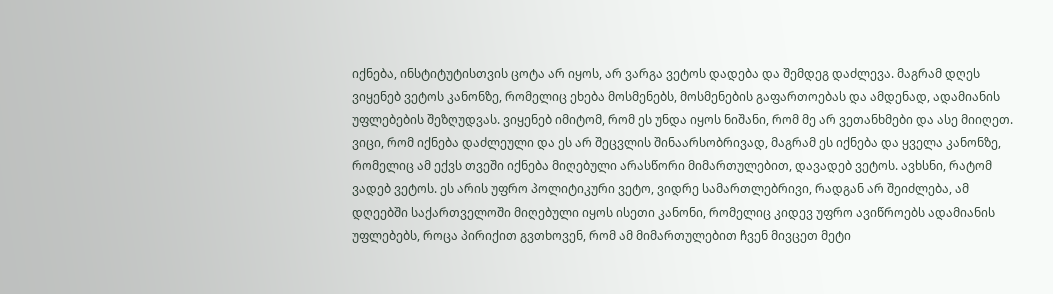იქნება, ინსტიტუტისთვის ცოტა არ იყოს, არ ვარგა ვეტოს დადება და შემდეგ დაძლევა. მაგრამ დღეს ვიყენებ ვეტოს კანონზე, რომელიც ეხება მოსმენებს, მოსმენების გაფართოებას და ამდენად, ადამიანის უფლებების შეზღუდვას. ვიყენებ იმიტომ, რომ ეს უნდა იყოს ნიშანი, რომ მე არ ვეთანხმები და ასე მიიღეთ. ვიცი, რომ იქნება დაძლეული და ეს არ შეცვლის შინაარსობრივად, მაგრამ ეს იქნება და ყველა კანონზე, რომელიც ამ ექვს თვეში იქნება მიღებული არასწორი მიმართულებით, დავადებ ვეტოს. ავხსნი, რატომ ვადებ ვეტოს. ეს არის უფრო პოლიტიკური ვეტო, ვიდრე სამართლებრივი, რადგან არ შეიძლება, ამ დღეებში საქართველოში მიღებული იყოს ისეთი კანონი, რომელიც კიდევ უფრო ავიწროებს ადამიანის უფლებებს, როცა პირიქით გვთხოვენ, რომ ამ მიმართულებით ჩვენ მივცეთ მეტი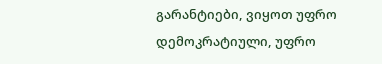გარანტიები, ვიყოთ უფრო დემოკრატიული, უფრო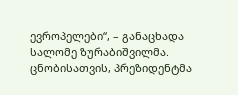ევროპელები“, – განაცხადა სალომე ზურაბიშვილმა. ცნობისათვის, პრეზიდენტმა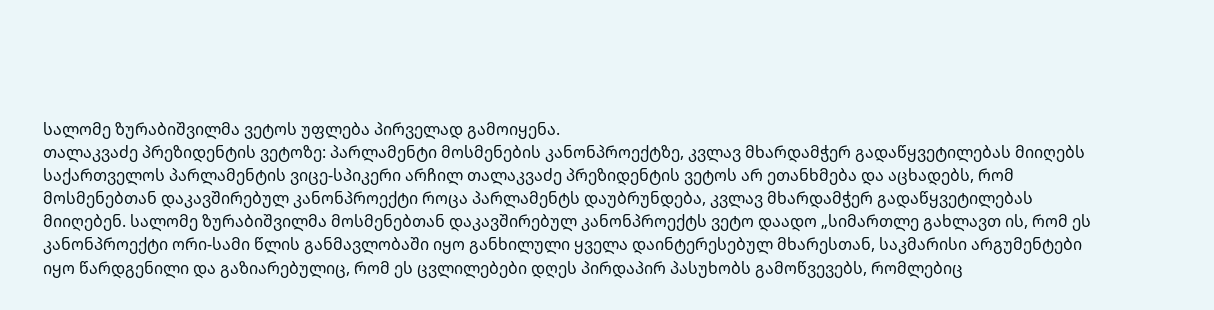სალომე ზურაბიშვილმა ვეტოს უფლება პირველად გამოიყენა.
თალაკვაძე პრეზიდენტის ვეტოზე: პარლამენტი მოსმენების კანონპროექტზე, კვლავ მხარდამჭერ გადაწყვეტილებას მიიღებს
საქართველოს პარლამენტის ვიცე-სპიკერი არჩილ თალაკვაძე პრეზიდენტის ვეტოს არ ეთანხმება და აცხადებს, რომ მოსმენებთან დაკავშირებულ კანონპროექტი როცა პარლამენტს დაუბრუნდება, კვლავ მხარდამჭერ გადაწყვეტილებას მიიღებენ. სალომე ზურაბიშვილმა მოსმენებთან დაკავშირებულ კანონპროექტს ვეტო დაადო „სიმართლე გახლავთ ის, რომ ეს კანონპროექტი ორი-სამი წლის განმავლობაში იყო განხილული ყველა დაინტერესებულ მხარესთან, საკმარისი არგუმენტები იყო წარდგენილი და გაზიარებულიც, რომ ეს ცვლილებები დღეს პირდაპირ პასუხობს გამოწვევებს, რომლებიც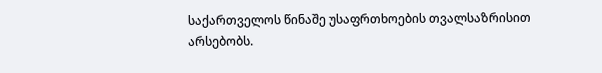საქართველოს წინაშე უსაფრთხოების თვალსაზრისით არსებობს.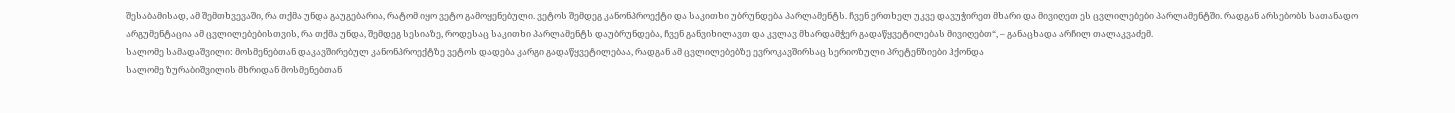შესაბამისად, ამ შემთხვევაში, რა თქმა უნდა გაუგებარია, რატომ იყო ვეტო გამოყენებული. ვეტოს შემდეგ კანონპროექტი და საკითხი უბრუნდება პარლამენტს. ჩვენ ერთხელ უკვე დავუჭირეთ მხარი და მივიღეთ ეს ცვლილებები პარლამენტში. რადგან არსებობს სათანადო არგუმენტაცია ამ ცვლილებებისთვის, რა თქმა უნდა, შემდეგ სესიაზე, როდესაც საკითხი პარლამენტს დაუბრუნდება, ჩვენ განვიხილავთ და კვლავ მხარდამჭერ გადაწყვეტილებას მივიღებთ“, – განაცხადა არჩილ თალაკვაძემ.
სალომე სამადაშვილი: მოსმენებთან დაკავშირებულ კანონპროექტზე ვეტოს დადება კარგი გადაწყვეტილებაა, რადგან ამ ცვლილებებზე ევროკავშირსაც სერიოზული პრეტენზიები ჰქონდა
სალომე ზურაბიშვილის მხრიდან მოსმენებთან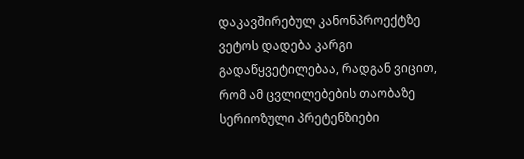დაკავშირებულ კანონპროექტზე ვეტოს დადება კარგი გადაწყვეტილებაა, რადგან ვიცით, რომ ამ ცვლილებების თაობაზე სერიოზული პრეტენზიები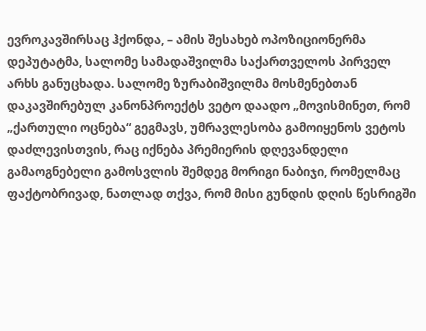ევროკავშირსაც ჰქონდა, – ამის შესახებ ოპოზიციონერმა დეპუტატმა, სალომე სამადაშვილმა საქართველოს პირველ არხს განუცხადა. სალომე ზურაბიშვილმა მოსმენებთან დაკავშირებულ კანონპროექტს ვეტო დაადო „მოვისმინეთ, რომ „ქართული ოცნება“ გეგმავს, უმრავლესობა გამოიყენოს ვეტოს დაძლევისთვის, რაც იქნება პრემიერის დღევანდელი გამაოგნებელი გამოსვლის შემდეგ მორიგი ნაბიჯი, რომელმაც ფაქტობრივად, ნათლად თქვა, რომ მისი გუნდის დღის წესრიგში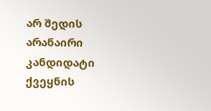არ შედის არანაირი კანდიდატი ქვეყნის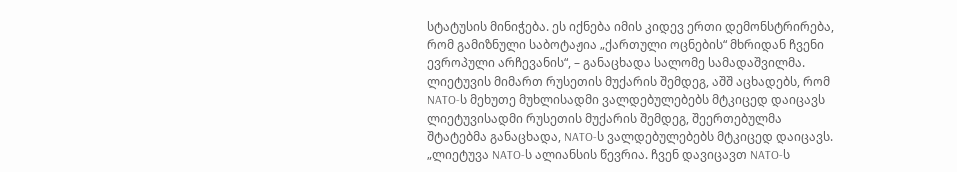სტატუსის მინიჭება. ეს იქნება იმის კიდევ ერთი დემონსტრირება, რომ გამიზნული საბოტაჟია „ქართული ოცნების“ მხრიდან ჩვენი ევროპული არჩევანის“, – განაცხადა სალომე სამადაშვილმა.
ლიეტუვის მიმართ რუსეთის მუქარის შემდეგ, აშშ აცხადებს, რომ NATO-ს მეხუთე მუხლისადმი ვალდებულებებს მტკიცედ დაიცავს
ლიეტუვისადმი რუსეთის მუქარის შემდეგ, შეერთებულმა შტატებმა განაცხადა, NATO-ს ვალდებულებებს მტკიცედ დაიცავს. „ლიეტუვა NATO-ს ალიანსის წევრია. ჩვენ დავიცავთ NATO-ს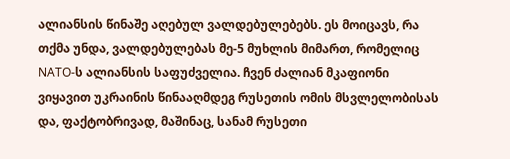ალიანსის წინაშე აღებულ ვალდებულებებს. ეს მოიცავს, რა თქმა უნდა, ვალდებულებას მე-5 მუხლის მიმართ, რომელიც NATO-ს ალიანსის საფუძველია. ჩვენ ძალიან მკაფიონი ვიყავით უკრაინის წინააღმდეგ რუსეთის ომის მსვლელობისას და, ფაქტობრივად, მაშინაც, სანამ რუსეთი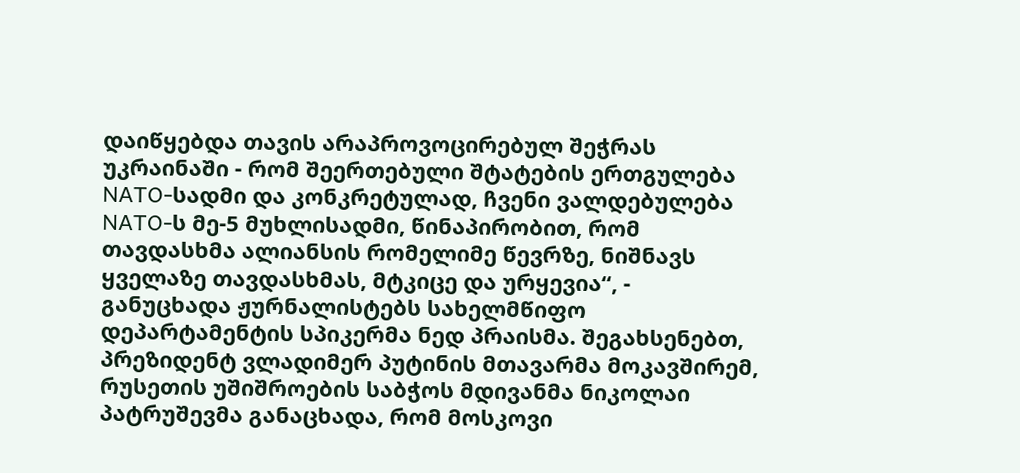დაიწყებდა თავის არაპროვოცირებულ შეჭრას უკრაინაში - რომ შეერთებული შტატების ერთგულება NATO-სადმი და კონკრეტულად, ჩვენი ვალდებულება NATO-ს მე-5 მუხლისადმი, წინაპირობით, რომ თავდასხმა ალიანსის რომელიმე წევრზე, ნიშნავს ყველაზე თავდასხმას, მტკიცე და ურყევია“, - განუცხადა ჟურნალისტებს სახელმწიფო დეპარტამენტის სპიკერმა ნედ პრაისმა. შეგახსენებთ, პრეზიდენტ ვლადიმერ პუტინის მთავარმა მოკავშირემ, რუსეთის უშიშროების საბჭოს მდივანმა ნიკოლაი პატრუშევმა განაცხადა, რომ მოსკოვი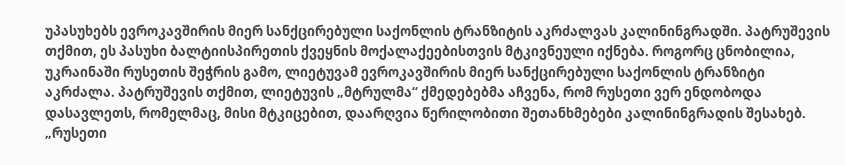უპასუხებს ევროკავშირის მიერ სანქცირებული საქონლის ტრანზიტის აკრძალვას კალინინგრადში. პატრუშევის თქმით, ეს პასუხი ბალტიისპირეთის ქვეყნის მოქალაქეებისთვის მტკივნეული იქნება. როგორც ცნობილია, უკრაინაში რუსეთის შეჭრის გამო, ლიეტუვამ ევროკავშირის მიერ სანქცირებული საქონლის ტრანზიტი აკრძალა. პატრუშევის თქმით, ლიეტუვის „მტრულმა“ ქმედებებმა აჩვენა, რომ რუსეთი ვერ ენდობოდა დასავლეთს, რომელმაც, მისი მტკიცებით, დაარღვია წერილობითი შეთანხმებები კალინინგრადის შესახებ. „რუსეთი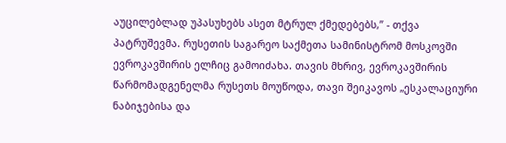აუცილებლად უპასუხებს ასეთ მტრულ ქმედებებს,” - თქვა პატრუშევმა. რუსეთის საგარეო საქმეთა სამინისტრომ მოსკოვში ევროკავშირის ელჩიც გამოიძახა. თავის მხრივ, ევროკავშირის წარმომადგენელმა რუსეთს მოუწოდა, თავი შეიკავოს „ესკალაციური ნაბიჯებისა და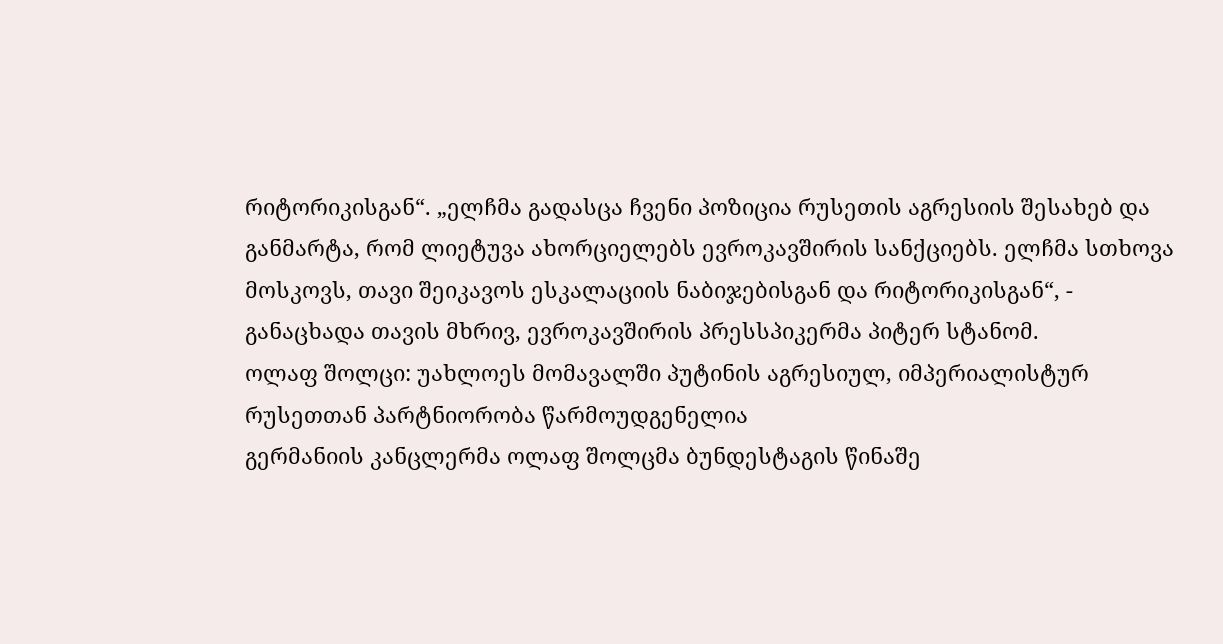რიტორიკისგან“. „ელჩმა გადასცა ჩვენი პოზიცია რუსეთის აგრესიის შესახებ და განმარტა, რომ ლიეტუვა ახორციელებს ევროკავშირის სანქციებს. ელჩმა სთხოვა მოსკოვს, თავი შეიკავოს ესკალაციის ნაბიჯებისგან და რიტორიკისგან“, - განაცხადა თავის მხრივ, ევროკავშირის პრესსპიკერმა პიტერ სტანომ.
ოლაფ შოლცი: უახლოეს მომავალში პუტინის აგრესიულ, იმპერიალისტურ რუსეთთან პარტნიორობა წარმოუდგენელია
გერმანიის კანცლერმა ოლაფ შოლცმა ბუნდესტაგის წინაშე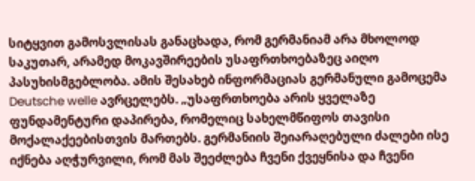სიტყვით გამოსვლისას განაცხადა, რომ გერმანიამ არა მხოლოდ საკუთარ, არამედ მოკავშირეების უსაფრთხოებაზეც აიღო პასუხისმგებლობა. ამის შესახებ ინფორმაციას გერმანული გამოცემა Deutsche welle ავრცელებს. „უსაფრთხოება არის ყველაზე ფუნდამენტური დაპირება, რომელიც სახელმწიფოს თავისი მოქალაქეებისთვის მართებს. გერმანიის შეიარაღებული ძალები ისე იქნება აღჭურვილი, რომ მას შეეძლება ჩვენი ქვეყნისა და ჩვენი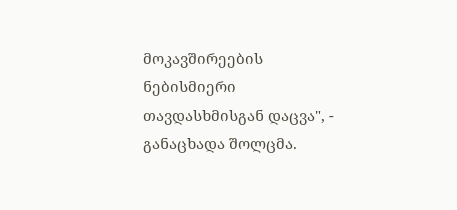მოკავშირეების ნებისმიერი თავდასხმისგან დაცვა", - განაცხადა შოლცმა.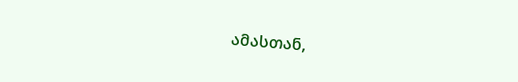ამასთან,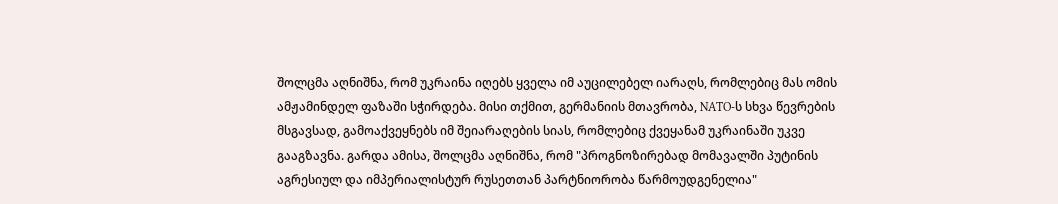შოლცმა აღნიშნა, რომ უკრაინა იღებს ყველა იმ აუცილებელ იარაღს, რომლებიც მას ომის ამჟამინდელ ფაზაში სჭირდება. მისი თქმით, გერმანიის მთავრობა, NATO-ს სხვა წევრების მსგავსად, გამოაქვეყნებს იმ შეიარაღების სიას, რომლებიც ქვეყანამ უკრაინაში უკვე გააგზავნა. გარდა ამისა, შოლცმა აღნიშნა, რომ "პროგნოზირებად მომავალში პუტინის აგრესიულ და იმპერიალისტურ რუსეთთან პარტნიორობა წარმოუდგენელია"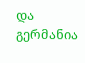და გერმანია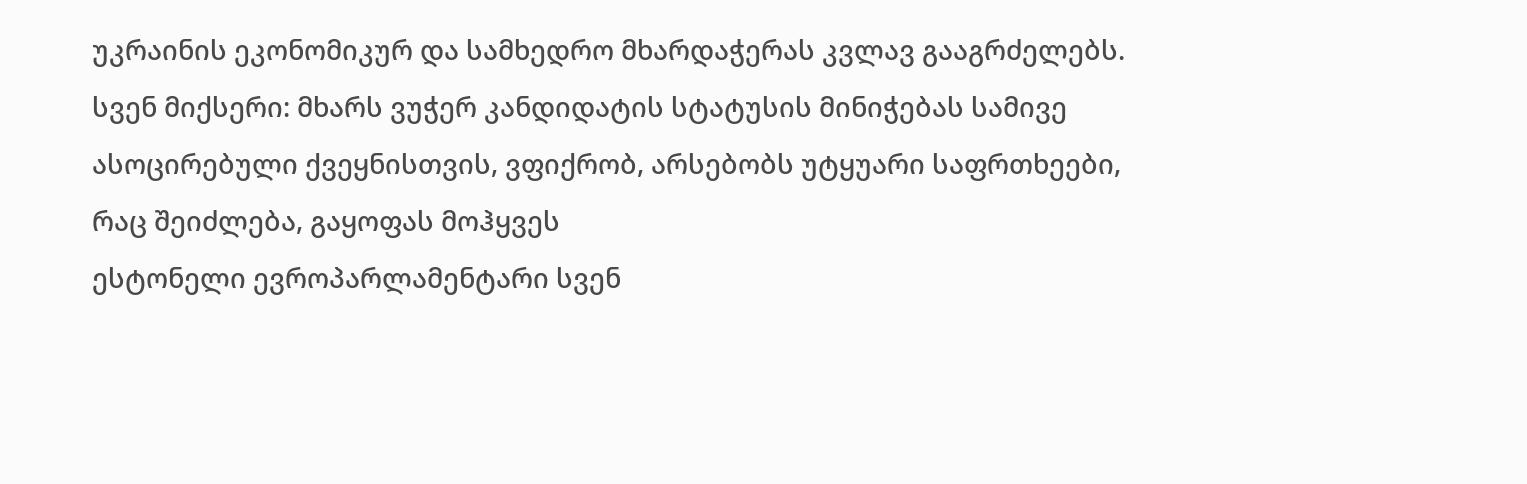უკრაინის ეკონომიკურ და სამხედრო მხარდაჭერას კვლავ გააგრძელებს.
სვენ მიქსერი: მხარს ვუჭერ კანდიდატის სტატუსის მინიჭებას სამივე ასოცირებული ქვეყნისთვის, ვფიქრობ, არსებობს უტყუარი საფრთხეები, რაც შეიძლება, გაყოფას მოჰყვეს
ესტონელი ევროპარლამენტარი სვენ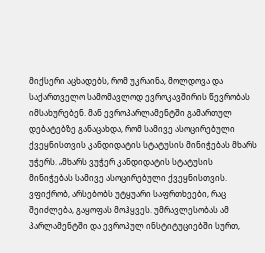მიქსერი აცხადებს, რომ უკრაინა, მოლდოვა და საქართველო სამომავლოდ ევროკავშირის წევრობას იმსახურებენ. მან ევროპარლამენტში გამართულ დებატებზე განაცახდა, რომ სამივე ასოცირებული ქვეყნისთვის კანდიდატის სტატუსის მინიჭებას მხარს უჭერს. „მხარს ვუჭერ კანდიდატის სტატუსის მინიჭებას სამივე ასოცირებული ქვეყნისთვის. ვფიქრობ, არსებობს უტყუარი საფრთხეები, რაც შეიძლება, გაყოფას მოჰყვეს. უმრავლესობას ამ პარლამენტში და ევროპულ ინსტიტუციებში სურთ,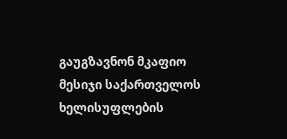გაუგზავნონ მკაფიო მესიჯი საქართველოს ხელისუფლების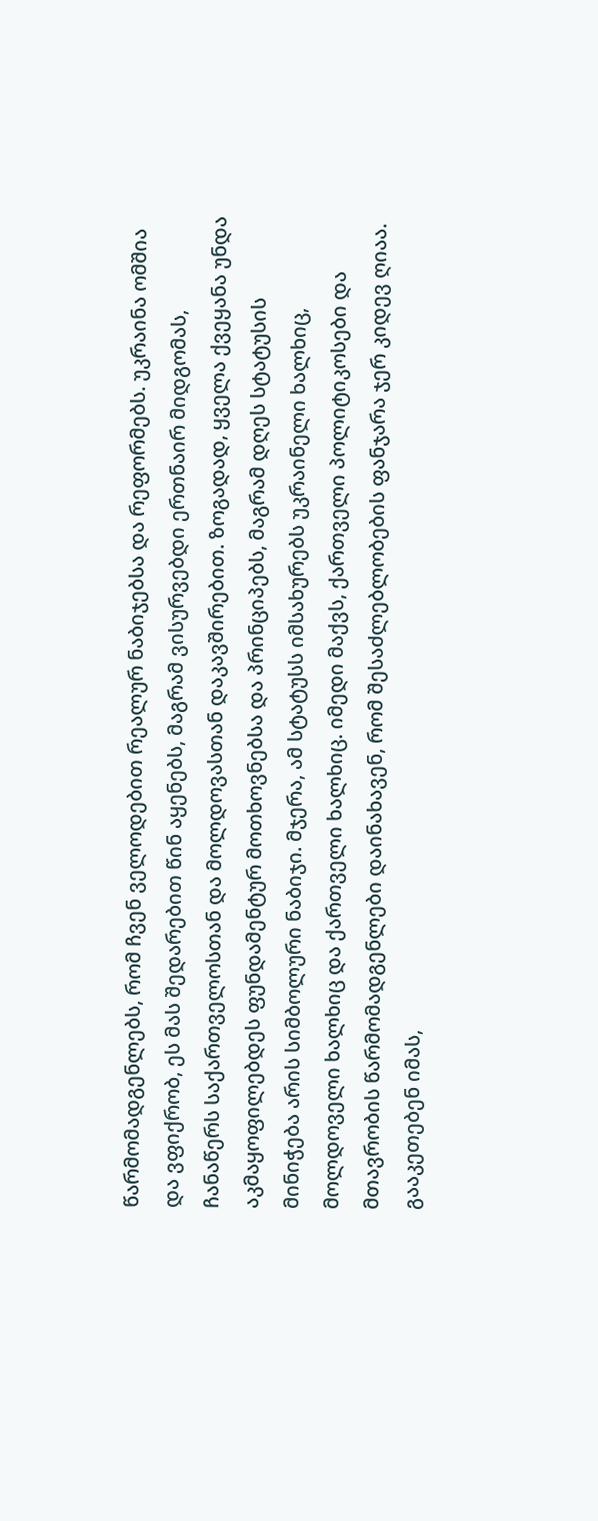წარმომადგენლებს, რომ ჩვენ ველოდებით რეალურ ნაბიჯებსა და რეფორმებს. უკრაინა ომშია და ვფიქრობ, ეს მას შედარებით წინ აყენებს, მაგრამ ვისურვებდი ერთნაირ მიდგომას, ჩანაწერს საქართველოსთან და მოლდოვასთან დაკავშირებით. ზოგადად, ყველა ქვეყანა უნდა აკმაყოფილებდეს ფუნდამენტურ მოთხოვნებსა და პრინციპებს, მაგრამ დღეს სტატუსის მინიჭება არის სიმბოლური ნაბიჯი. მჯერა, ამ სტატუსს იმსახურებს უკრაინელი ხალხიც, მოლდოველი ხალხიც და ქართველი ხალხიც. იმედი მაქვს, ქართველი პოლიტიკოსები და მთავრობის წარმომადგენლები დაინახავენ, რომ შესაძლებლობების ფანჯარა ჯერ კიდევ ღიაა. გააკეთებენ იმას,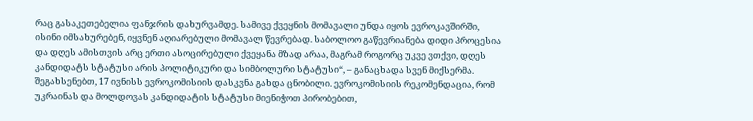რაც გასაკეთებელია ფანჯრის დახურვამდე. სამივე ქვეყნის მომავალი უნდა იყოს ევროკავშირში, ისინი იმსახურებენ, იყვნენ აღიარებული მომავალ წევრებად. საბოლოო გაწევრიანება დიდი პროცესია და დღეს ამისთვის არც ერთი ასოცირებული ქვეყანა მზად არაა, მაგრამ როგორც უკვე ვთქვი, დღეს კანდიდატს სტატუსი არის პოლიტიკური და სიმბოლური სტატუსი“, – განაცხადა სვენ მიქსერმა. შეგახსენებთ, 17 ივნისს ევროკომისიის დასკვნა გახდა ცნობილი. ევროკომისიის რეკომენდაცია, რომ უკრაინას და მოლდოვას კანდიდატის სტატუსი მიენიჭოთ პირობებით,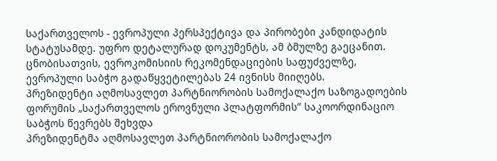საქართველოს - ევროპული პერსპექტივა და პირობები კანდიდატის სტატუსამდე. უფრო დეტალურად დოკუმენტს, ამ ბმულზე გაეცანით. ცნობისათვის, ევროკომისიის რეკომენდაციების საფუძველზე, ევროპული საბჭო გადაწყვეტილებას 24 ივნისს მიიღებს.
პრეზიდენტი აღმოსავლეთ პარტნიორობის სამოქალაქო საზოგადოების ფორუმის „საქართველოს ეროვნული პლატფორმის“ საკოორდინაციო საბჭოს წევრებს შეხვდა
პრეზიდენტმა აღმოსავლეთ პარტნიორობის სამოქალაქო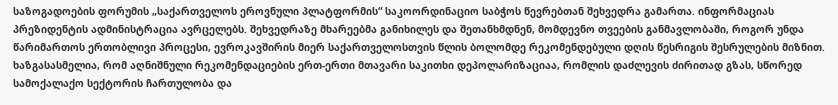საზოგადოების ფორუმის „საქართველოს ეროვნული პლატფორმის“ საკოორდინაციო საბჭოს წევრებთან შეხვედრა გამართა. ინფორმაციას პრეზიდენტის ადმინისტრაცია ავრცელებს. შეხვედრაზე მხარეებმა განიხილეს და შეთანხმდნენ, მომდევნო თვეების განმავლობაში, როგორ უნდა წარიმართოს ერთობლივი პროცესი, ევროკავშირის მიერ საქართველოსთვის წლის ბოლომდე რეკომენდებული დღის წესრიგის შესრულების მიზნით. ხაზგასასმელია, რომ აღნიშნული რეკომენდაციების ერთ-ერთი მთავარი საკითხი დეპოლარიზაციაა, რომლის დაძლევის ძირითად გზას, სწორედ სამოქალაქო სექტორის ჩართულობა და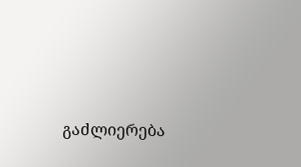გაძლიერება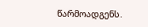წარმოადგენს.